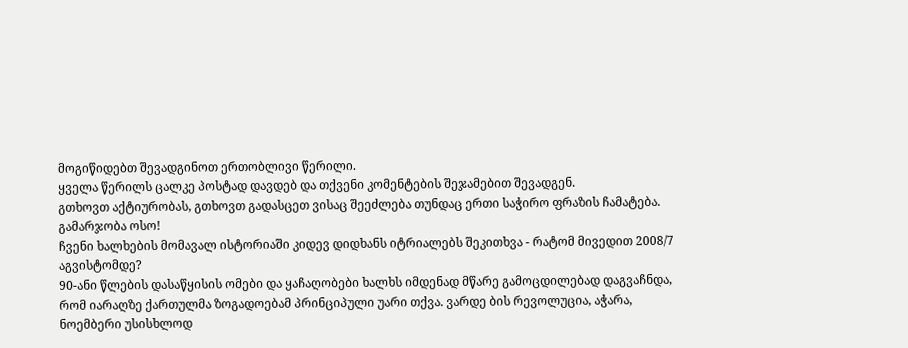მოგიწიდებთ შევადგინოთ ერთობლივი წერილი.
ყველა წერილს ცალკე პოსტად დავდებ და თქვენი კომენტების შეჯამებით შევადგენ.
გთხოვთ აქტიურობას, გთხოვთ გადასცეთ ვისაც შეეძლება თუნდაც ერთი საჭირო ფრაზის ჩამატება.
გამარჯობა ოსო!
ჩვენი ხალხების მომავალ ისტორიაში კიდევ დიდხანს იტრიალებს შეკითხვა - რატომ მივედით 2008/7 აგვისტომდე?
90-ანი წლების დასაწყისის ომები და ყაჩაღობები ხალხს იმდენად მწარე გამოცდილებად დაგვაჩნდა, რომ იარაღზე ქართულმა ზოგადოებამ პრინციპული უარი თქვა. ვარდე ბის რევოლუცია, აჭარა, ნოემბერი უსისხლოდ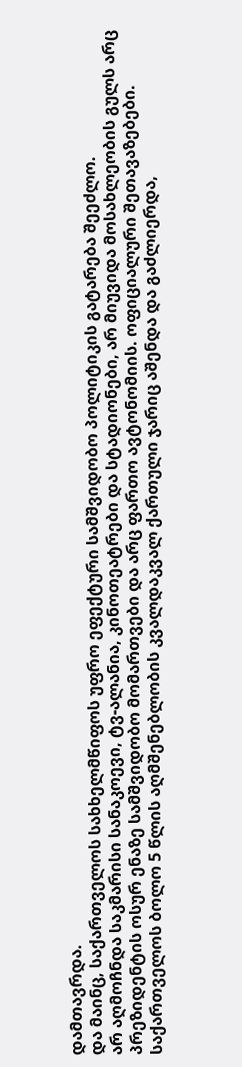დამთავრდა.
და მაინც, საქართველოს სახხელმწიფოს უფრო ეფექტური სამშვიდობო პოლიტიკის გატარება შეეძლო.
არ აღმოჩნდა საკმარისი სანაკოევი, ტვ-ალანია, კინოთეატრები და სტადიონები, არ მიუვიდა მოსახლეობის გულს არც პრეზიდენტის ოსურ ენაზე სამშვიდობო მომართვები და არც ფართო ავტონომიის. ოფიციალური შეთავაზებები.
საქართველოს ბოლო 5 წლის აღმშენებლობის კვალდაკვალ ქართული ჯარიც აშენდა და გაძლიერდა,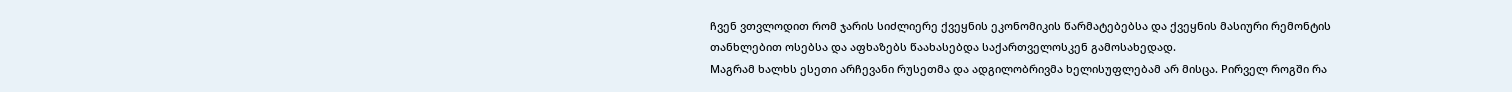ჩვენ ვთვლოდით რომ ჯარის სიძლიერე ქვეყნის ეკონომიკის წარმატებებსა და ქვეყნის მასიური რემონტის თანხლებით ოსებსა და აფხაზებს წაახასებდა საქართველოსკენ გამოსახედად.
Mაგრამ ხალხს ესეთი არჩევანი რუსეთმა და ადგილობრივმა ხელისუფლებამ არ მისცა. Pირველ როგში რა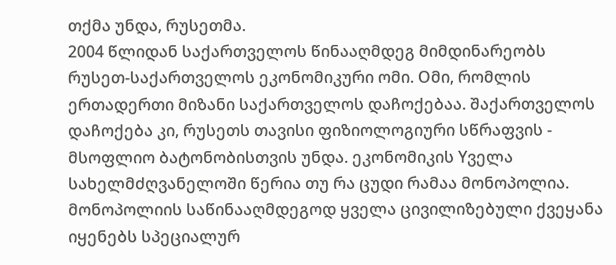თქმა უნდა, რუსეთმა.
2004 წლიდან საქართველოს წინააღმდეგ მიმდინარეობს რუსეთ-საქართველოს ეკონომიკური ომი. Oმი, რომლის ერთადერთი მიზანი საქართველოს დაჩოქებაა. შაქართველოს დაჩოქება კი, რუსეთს თავისი ფიზიოლოგიური სწრაფვის - მსოფლიო ბატონობისთვის უნდა. ეკონომიკის Yველა სახელმძღვანელოში წერია თუ რა ცუდი რამაა მონოპოლია. მონოპოლიის საწინააღმდეგოდ ყველა ცივილიზებული ქვეყანა იყენებს სპეციალურ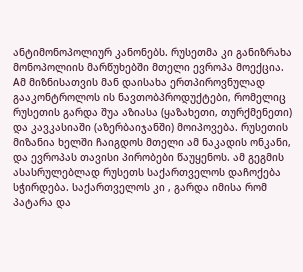ანტიმონოპოლიურ კანონებს. რუსეთმა კი განიზრახა მონოპოლიის მარწუხებში მთელი ევროპა მოექცია. Aმ მიზნისათვის მან დაისახა ერთპიროვნულად გააკონტროლოს ის ნავთობპროდუქტები, რომელიც რუსეთის გარდა შუა აზიასა (ყაზახეთი, თურქმენეთი) და კავკასიაში (აზერბაიჯანში) მოიპოვება. რუსეთის მიზანია ხელში ჩაიგდოს მთელი ამ ნაკადის ონკანი, და ევროპას თავისი პირობები წაუყენოს. ამ გეგმის ასასრულებლად რუსეთს საქართველოს დაჩოქება სჭირდება. საქართველოს კი , გარდა იმისა რომ პატარა და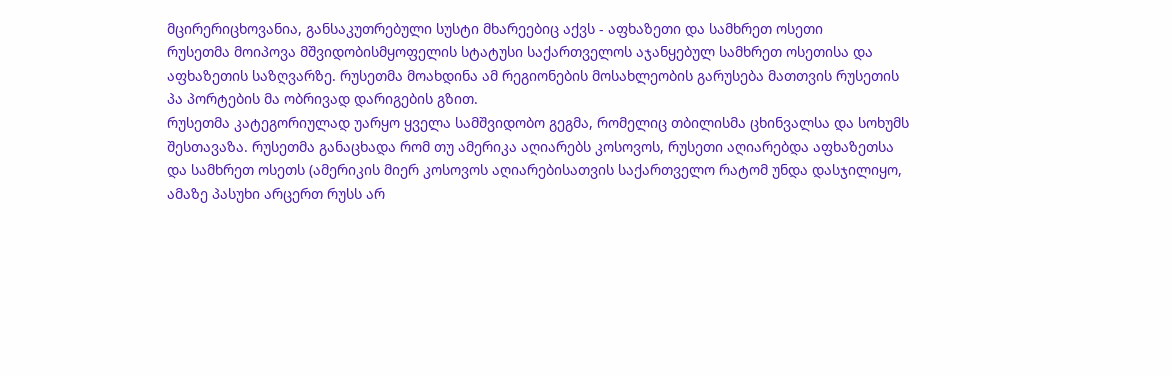მცირერიცხოვანია, განსაკუთრებული სუსტი მხარეებიც აქვს - აფხაზეთი და სამხრეთ ოსეთი
რუსეთმა მოიპოვა მშვიდობისმყოფელის სტატუსი საქართველოს აჯანყებულ სამხრეთ ოსეთისა და აფხაზეთის საზღვარზე. რუსეთმა მოახდინა ამ რეგიონების მოსახლეობის გარუსება მათთვის რუსეთის პა პორტების მა ობრივად დარიგების გზით.
რუსეთმა კატეგორიულად უარყო ყველა სამშვიდობო გეგმა, რომელიც თბილისმა ცხინვალსა და სოხუმს შესთავაზა. რუსეთმა განაცხადა რომ თუ ამერიკა აღიარებს კოსოვოს, რუსეთი აღიარებდა აფხაზეთსა და სამხრეთ ოსეთს (ამერიკის მიერ კოსოვოს აღიარებისათვის საქართველო რატომ უნდა დასჯილიყო, ამაზე პასუხი არცერთ რუსს არ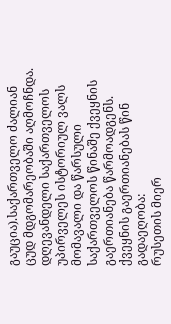გაუცია).საქართველო ძალიან ცუდ მდგომარეობაში აღმოჩნდა.
დღევანდელი საქართველოს უპირველეს ისტორიულ ვალს მომავალი და წარსული საქართველოს წინაშე ქვეყნის გაერთიანება წარმოადგენს.
ქვეყნის გაერთიანებას წინ გადაეღობა:
რუსეთის მიერ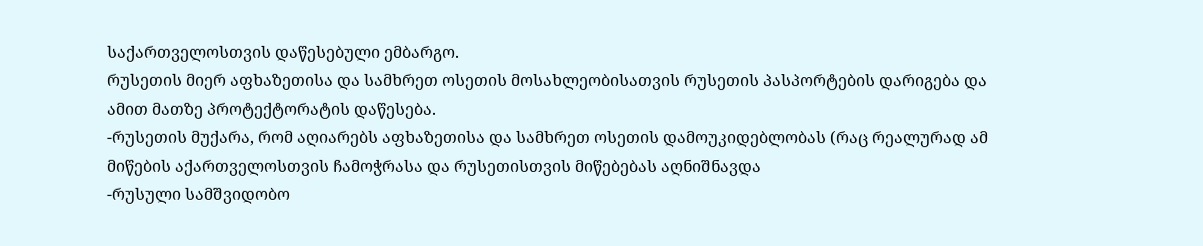საქართველოსთვის დაწესებული ემბარგო.
რუსეთის მიერ აფხაზეთისა და სამხრეთ ოსეთის მოსახლეობისათვის რუსეთის პასპორტების დარიგება და ამით მათზე პროტექტორატის დაწესება.
-რუსეთის მუქარა, რომ აღიარებს აფხაზეთისა და სამხრეთ ოსეთის დამოუკიდებლობას (რაც რეალურად ამ მიწების აქართველოსთვის ჩამოჭრასა და რუსეთისთვის მიწებებას აღნიშნავდა
-რუსული სამშვიდობო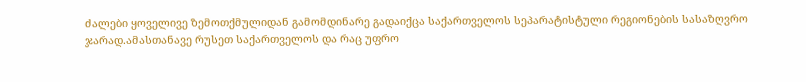ძალები ყოველივე ზემოთქმულიდან გამომდინარე გადაიქცა საქართველოს სეპარატისტული რეგიონების სასაზღვრო ჯარად.ამასთანავე რუსეთ საქართველოს და რაც უფრო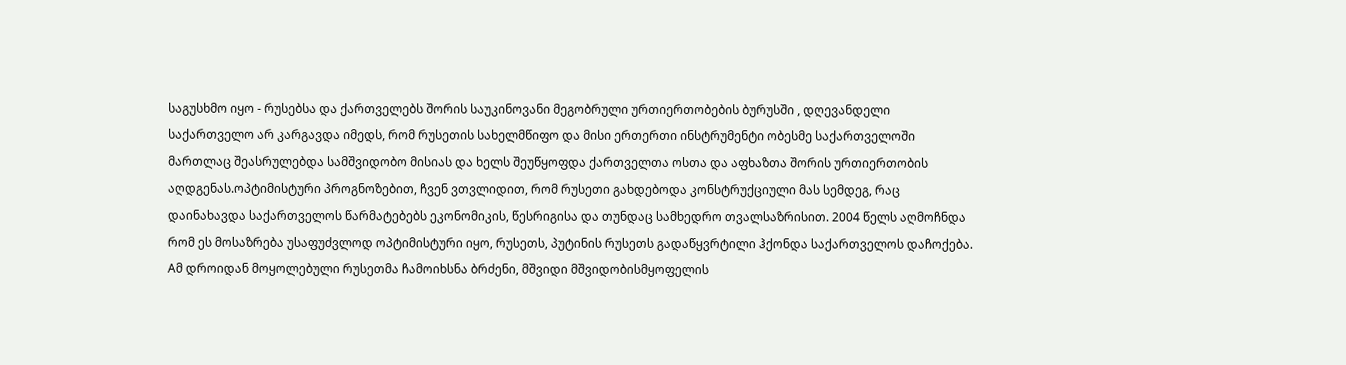საგუსხმო იყო - რუსებსა და ქართველებს შორის საუკინოვანი მეგობრული ურთიერთობების ბურუსში , დღევანდელი საქართველო არ კარგავდა იმედს, რომ რუსეთის სახელმწიფო და მისი ერთერთი ინსტრუმენტი ობესმე საქართველოში მართლაც შეასრულებდა სამშვიდობო მისიას და ხელს შეუწყოფდა ქართველთა ოსთა და აფხაზთა შორის ურთიერთობის აღდგენას.ოპტიმისტური პროგნოზებით, ჩვენ ვთვლიდით, რომ რუსეთი გახდებოდა კონსტრუქციული მას სემდეგ, რაც დაინახავდა საქართველოს წარმატებებს ეკონომიკის, წესრიგისა და თუნდაც სამხედრო თვალსაზრისით. 2004 წელს აღმოჩნდა რომ ეს მოსაზრება უსაფუძვლოდ ოპტიმისტური იყო, რუსეთს, პუტინის რუსეთს გადაწყვრტილი ჰქონდა საქართველოს დაჩოქება. Aმ დროიდან მოყოლებული რუსეთმა ჩამოიხსნა ბრძენი, მშვიდი მშვიდობისმყოფელის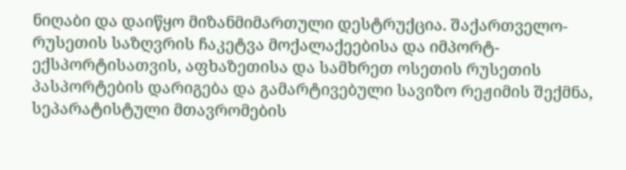ნიღაბი და დაიწყო მიზანმიმართული დესტრუქცია. შაქართველო-რუსეთის საზღვრის ჩაკეტვა მოქალაქეებისა და იმპორტ-ექსპორტისათვის, აფხაზეთისა და სამხრეთ ოსეთის რუსეთის პასპორტების დარიგება და გამარტივებული სავიზო რეჟიმის შექმნა, სეპარატისტული მთავრომების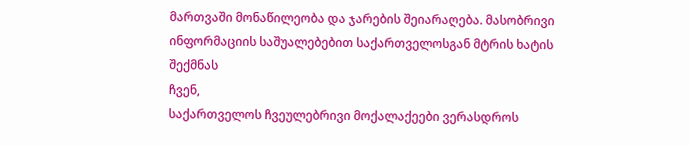მართვაში მონაწილეობა და ჯარების შეიარაღება. მასობრივი ინფორმაციის საშუალებებით საქართველოსგან მტრის ხატის შექმნას
ჩვენ,
საქართველოს ჩვეულებრივი მოქალაქეები ვერასდროს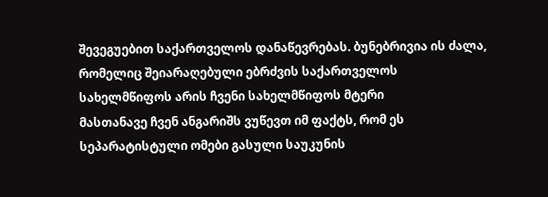შევეგუებით საქართველოს დანაწევრებას. ბუნებრივია ის ძალა, რომელიც შეიარაღებული ებრძვის საქართველოს სახელმწიფოს არის ჩვენი სახელმწიფოს მტერი
მასთანავე ჩვენ ანგარიშს ვუწევთ იმ ფაქტს, რომ ეს სეპარატისტული ომები გასული საუკუნის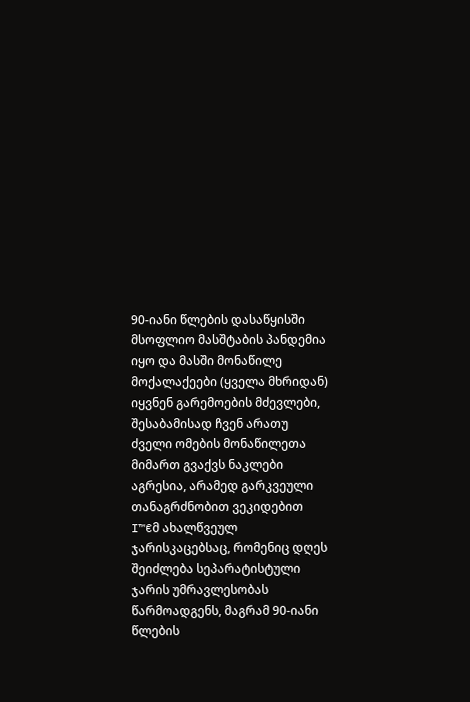90-იანი წლების დასაწყისში მსოფლიო მასშტაბის პანდემია იყო და მასში მონაწილე მოქალაქეები (ყველა მხრიდან) იყვნენ გარემოების მძევლები, შესაბამისად ჩვენ არათუ ძველი ომების მონაწილეთა მიმართ გვაქვს ნაკლები აგრესია, არამედ გარკვეული თანაგრძნობით ვეკიდებით I™€მ ახალწვეულ ჯარისკაცებსაც, რომენიც დღეს შეიძლება სეპარატისტული ჯარის უმრავლესობას წარმოადგენს, მაგრამ 90-იანი წლების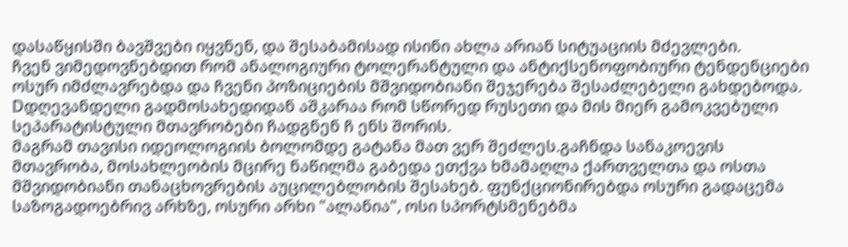დასაწყისში ბავშვები იყვნენ, და შესაბამისად ისინი ახლა არიან სიტუაციის მძევლები.
ჩვენ ვიმედოვნებდით რომ ანალოგიური ტოლერანტული და ანტიქსენოფობიური ტენდენციები ოსურ იმძლავრებდა და ჩვენი პოზიციების მშვიდობიანი შეჯერება შესაძლებელი გახდებოდა. Dდღევანდელი გადმოსახედიდან აშკარაა რომ სწორედ რუსეთი და მის მიერ გამოკვებული სეპარატისტული მთავრობები ჩადგნენ ჩ ენს შორის.
მაგრამ თავისი იდეოლოგიის ბოლომდე გატანა მათ ვერ შეძლეს.გაჩნდა სანაკოევის მთავრობა, მოსახლეობის მცირე ნაწილმა გაბედა ეთქვა ხმამაღლა ქართველთა და ოსთა მშვიდობიანი თანაცხოვრების აუცილებლობის შესახებ. ფუნქციონირებდა ოსური გადაცემა საზოგადოებრივ არხზე, ოსური არხი "ალანია", ოსი სპორტსმენებმა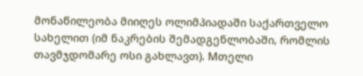მონაწილეობა მიიღეს ოლიმპიადაში საქართველო სახელით (იმ ნაკრების შემადგენლობაში, რომლის თავმჯდომარე ოსი გახლავთ). Mთელი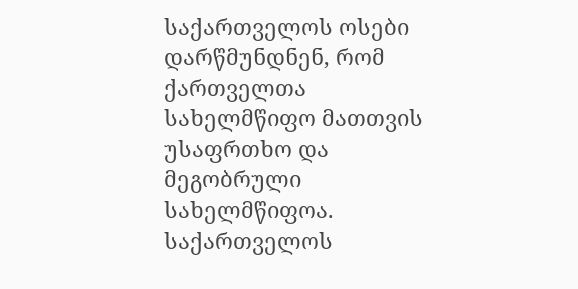საქართველოს ოსები დარწმუნდნენ, რომ ქართველთა სახელმწიფო მათთვის უსაფრთხო და მეგობრული სახელმწიფოა. საქართველოს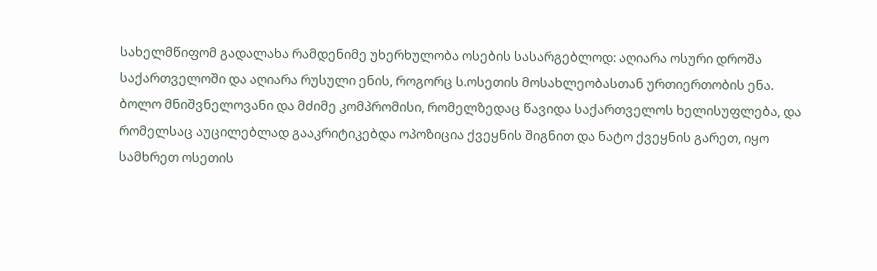სახელმწიფომ გადალახა რამდენიმე უხერხულობა ოსების სასარგებლოდ: აღიარა ოსური დროშა საქართველოში და აღიარა რუსული ენის, როგორც ს.ოსეთის მოსახლეობასთან ურთიერთობის ენა. ბოლო მნიშვნელოვანი და მძიმე კომპრომისი, რომელზედაც წავიდა საქართველოს ხელისუფლება, და რომელსაც აუცილებლად გააკრიტიკებდა ოპოზიცია ქვეყნის შიგნით და ნატო ქვეყნის გარეთ, იყო სამხრეთ ოსეთის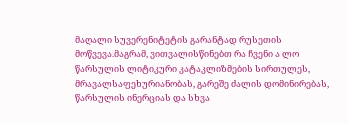მაღალი სუვერენიტეტის გარანტად რუსეთის მოწვევა.მაგრამ, ვითვალისწინებთ რა ჩვენი ა ლო წარსულის ლიტიკური კატაკლიზმების სირთულეს, მრავალსაფეხურიანობას, გარეშე ძალის დომინირებას, წარსულის ინერციას და სხვა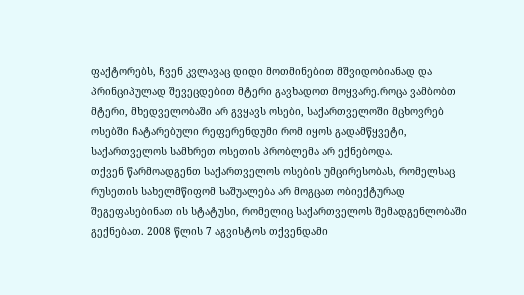ფაქტორებს, ჩვენ კვლავაც დიდი მოთმინებით მშვიდობიანად და პრინციპულად შევეცდებით მტერი გავხადოთ მოყვარე.როცა ვამბობთ მტერი, მხედველობაში არ გვყავს ოსები, საქართველოში მცხოვრებ ოსებში ჩატარებული რეფერენდუმი რომ იყოს გადამწყვეტი, საქართველოს სამხრეთ ოსეთის პრობლემა არ ექნებოდა.
თქვენ წარმოადგენთ საქართველოს ოსების უმცირესობას, რომელსაც რუსეთის სახელმწიფომ საშუალება არ მოგცათ ობიექტურად შეგეფასებინათ ის სტატუსი, რომელიც საქართველოს შემადგენლობაში გექნებათ. 2008 წლის 7 აგვისტოს თქვენდამი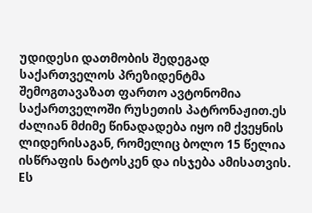უდიდესი დათმობის შედეგად საქართველოს პრეზიდენტმა შემოგთავაზათ ფართო ავტონომია საქართველოში რუსეთის პატრონაჟით.ეს ძალიან მძიმე წინადადება იყო იმ ქვეყნის ლიდერისაგან, რომელიც ბოლო 15 წელია ისწრაფის ნატოსკენ და ისჯება ამისათვის. Eს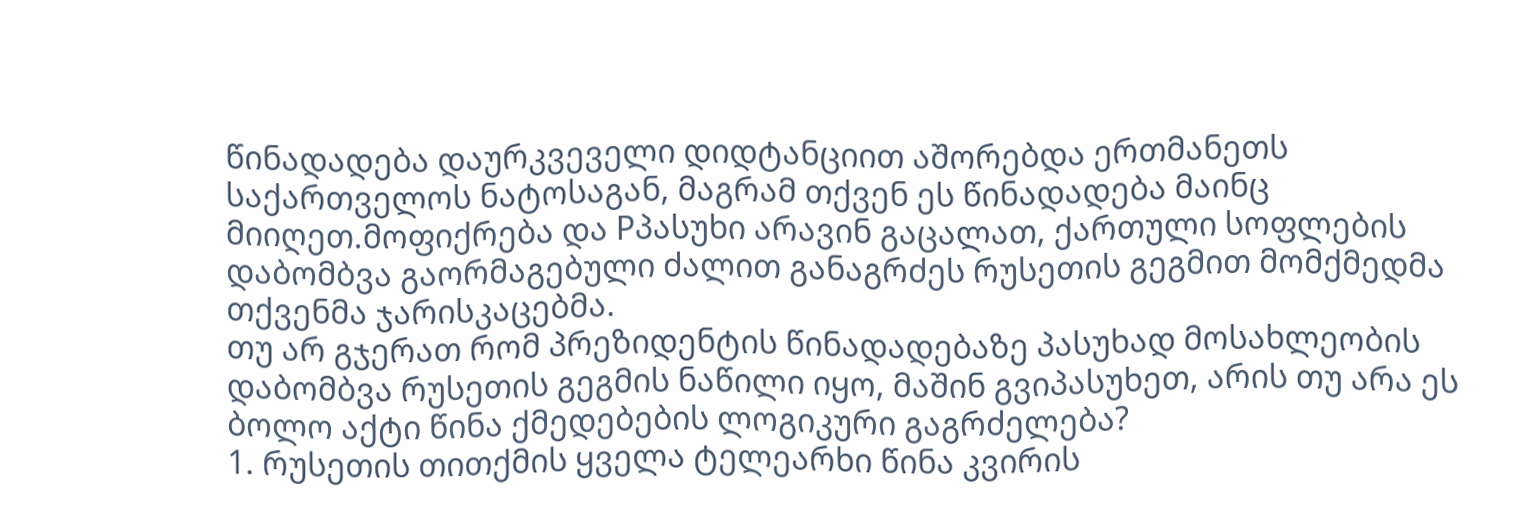წინადადება დაურკვეველი დიდტანციით აშორებდა ერთმანეთს საქართველოს ნატოსაგან, მაგრამ თქვენ ეს წინადადება მაინც მიიღეთ.მოფიქრება და Pპასუხი არავინ გაცალათ, ქართული სოფლების დაბომბვა გაორმაგებული ძალით განაგრძეს რუსეთის გეგმით მომქმედმა თქვენმა ჯარისკაცებმა.
თუ არ გჯერათ რომ პრეზიდენტის წინადადებაზე პასუხად მოსახლეობის დაბომბვა რუსეთის გეგმის ნაწილი იყო, მაშინ გვიპასუხეთ, არის თუ არა ეს ბოლო აქტი წინა ქმედებების ლოგიკური გაგრძელება?
1. რუსეთის თითქმის ყველა ტელეარხი წინა კვირის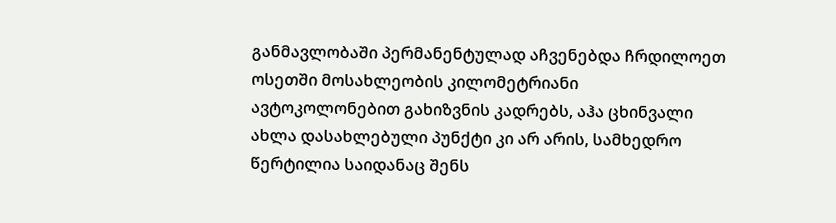განმავლობაში პერმანენტულად აჩვენებდა ჩრდილოეთ ოსეთში მოსახლეობის კილომეტრიანი ავტოკოლონებით გახიზვნის კადრებს, აჰა ცხინვალი ახლა დასახლებული პუნქტი კი არ არის, სამხედრო წერტილია საიდანაც შენს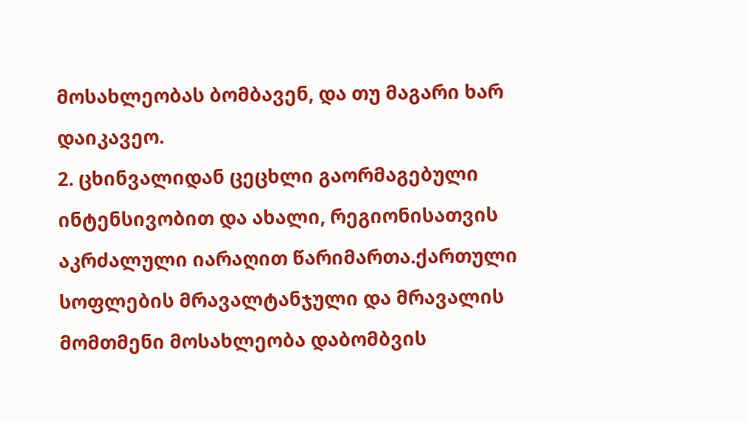მოსახლეობას ბომბავენ, და თუ მაგარი ხარ დაიკავეო.
2. ცხინვალიდან ცეცხლი გაორმაგებული ინტენსივობით და ახალი, რეგიონისათვის აკრძალული იარაღით წარიმართა.ქართული სოფლების მრავალტანჯული და მრავალის მომთმენი მოსახლეობა დაბომბვის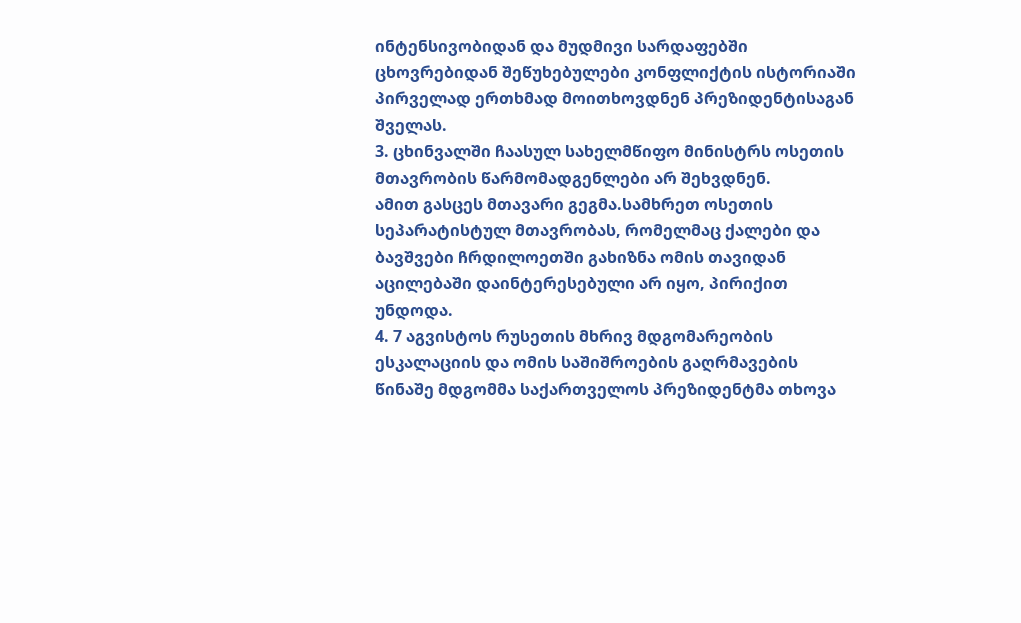ინტენსივობიდან და მუდმივი სარდაფებში ცხოვრებიდან შეწუხებულები კონფლიქტის ისტორიაში პირველად ერთხმად მოითხოვდნენ პრეზიდენტისაგან შველას.
3. ცხინვალში ჩაასულ სახელმწიფო მინისტრს ოსეთის მთავრობის წარმომადგენლები არ შეხვდნენ.
ამით გასცეს მთავარი გეგმა.სამხრეთ ოსეთის სეპარატისტულ მთავრობას, რომელმაც ქალები და ბავშვები ჩრდილოეთში გახიზნა ომის თავიდან აცილებაში დაინტერესებული არ იყო, პირიქით უნდოდა.
4. 7 აგვისტოს რუსეთის მხრივ მდგომარეობის ესკალაციის და ომის საშიშროების გაღრმავების წინაშე მდგომმა საქართველოს პრეზიდენტმა თხოვა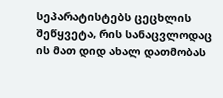სეპარატისტებს ცეცხლის შეწყვეტა, რის სანაცვლოდაც ის მათ დიდ ახალ დათმობას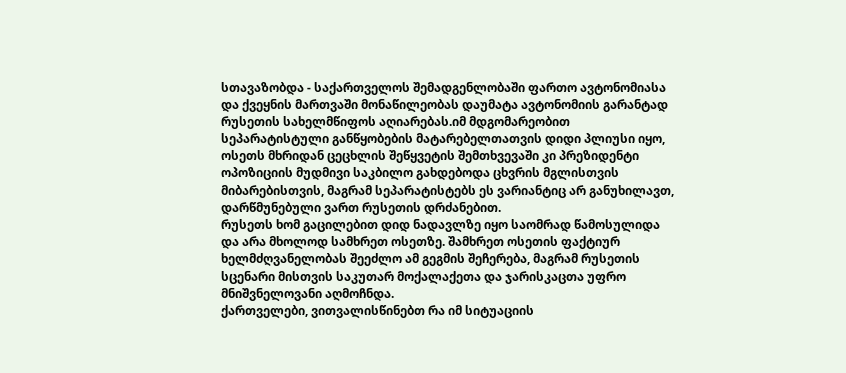სთავაზობდა - საქართველოს შემადგენლობაში ფართო ავტონომიასა და ქვეყნის მართვაში მონაწილეობას დაუმატა ავტონომიის გარანტად რუსეთის სახელმწიფოს აღიარებას.იმ მდგომარეობით სეპარატისტული განწყობების მატარებელთათვის დიდი პლიუსი იყო, ოსეთს მხრიდან ცეცხლის შეწყვეტის შემთხვევაში კი პრეზიდენტი ოპოზიციის მუდმივი საკბილო გახდებოდა ცხვრის მგლისთვის მიბარებისთვის, მაგრამ სეპარატისტებს ეს ვარიანტიც არ განუხილავთ, დარწმუნებული ვართ რუსეთის დრძანებით.
რუსეთს ხომ გაცილებით დიდ ნადავლზე იყო საომრად წამოსულიდა და არა მხოლოდ სამხრეთ ოსეთზე. შამხრეთ ოსეთის ფაქტიურ ხელმძღვანელობას შეეძლო ამ გეგმის შეჩერება, მაგრამ რუსეთის სცენარი მისთვის საკუთარ მოქალაქეთა და ჯარისკაცთა უფრო მნიშვნელოვანი აღმოჩნდა.
ქართველები, ვითვალისწინებთ რა იმ სიტუაციის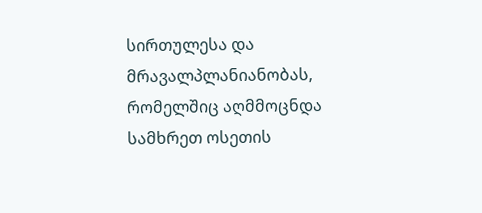სირთულესა და მრავალპლანიანობას, რომელშიც აღმმოცნდა სამხრეთ ოსეთის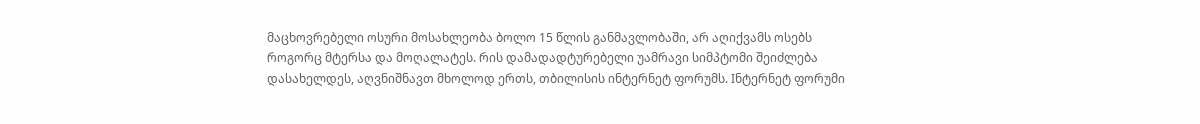მაცხოვრებელი ოსური მოსახლეობა ბოლო 15 წლის განმავლობაში, არ აღიქვამს ოსებს როგორც მტერსა და მოღალატეს. რის დამადადტურებელი უამრავი სიმპტომი შეიძლება დასახელდეს, აღვნიშნავთ მხოლოდ ერთს, თბილისის ინტერნეტ ფორუმს. Iნტერნეტ ფორუმი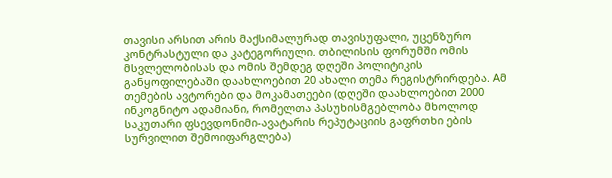თავისი არსით არის მაქსიმალურად თავისუფალი, უცენზურო კონტრასტული და კატეგორიული. თბილისის ფორუმში ომის მსვლელობისას და ომის შემდეგ დღეში პოლიტიკის განყოფილებაში დაახლოებით 20 ახალი თემა რეგისტრირდება. Aმ თემების ავტორები და მოკამათეები (დღეში დაახლოებით 2000 ინკოგნიტო ადამიანი, რომელთა პასუხისმგებლობა მხოლოდ საკუთარი ფსევდონიმი-ავატარის რეპუტაციის გაფრთხი ების სურვილით შემოიფარგლება)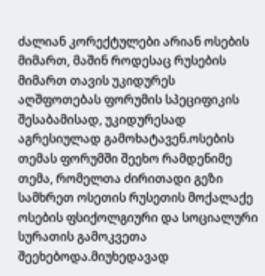ძალიან კორექტულები არიან ოსების მიმართ, მაშინ როდესაც რუსების მიმართ თავის უკიდურეს აღშფოთებას ფორუმის სპეციფიკის შესაბამისად, უკიდურესად აგრესიულად გამოხატავენ.ოსების თემას ფორუმში შეეხო რამდენიმე თემა, რომელთა ძირითადი გეზი სამხრეთ ოსეთის რუსეთის მოქალაქე ოსების ფსიქოლგიური და სოციალური სურათის გამოკვეთა შეეხებოდა.მიუხედავად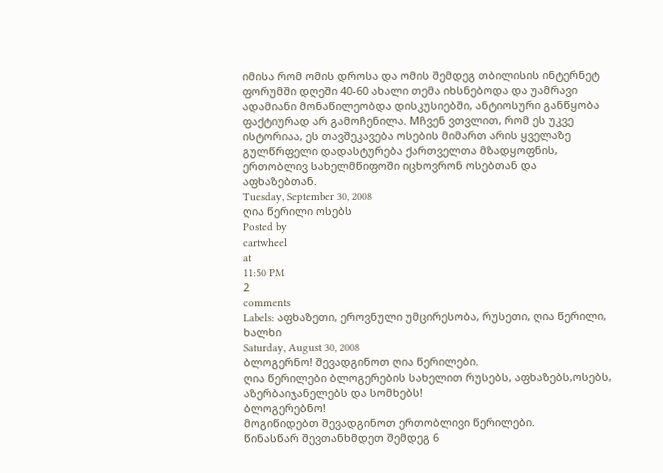იმისა რომ ომის დროსა და ომის შემდეგ თბილისის ინტერნეტ ფორუმში დღეში 40-60 ახალი თემა იხსნებოდა და უამრავი ადამიანი მონაწილეობდა დისკუსიებში, ანტიოსური განწყობა ფაქტიურად არ გამოჩენილა. Mჩვენ ვთვლით, რომ ეს უკვე ისტორიაა, ეს თავშეკავება ოსების მიმართ არის ყველაზე გულწრფელი დადასტურება ქართველთა მზადყოფნის, ერთობლივ სახელმწიფოში იცხოვრონ ოსებთან და აფხაზებთან.
Tuesday, September 30, 2008
ღია წერილი ოსებს
Posted by
cartwheel
at
11:50 PM
2
comments
Labels: აფხაზეთი, ეროვნული უმცირესობა, რუსეთი, ღია წერილი, ხალხი
Saturday, August 30, 2008
ბლოგერნო! შევადგინოთ ღია წერილები.
ღია წერილები ბლოგერების სახელით რუსებს, აფხაზებს,ოსებს, აზერბაიჯანელებს და სომხებს!
ბლოგერებნო!
მოგიწიდებთ შევადგინოთ ერთობლივი წერილები.
წინასწარ შევთანხმდეთ შემდეგ 6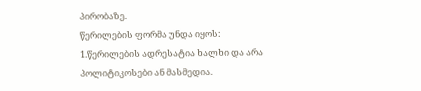პირობაზე.
წერილების ფორმა უნდა იყოს:
1.წერილების ადრესატია ხალხი და არა პოლიტიკოსები ან მასმედია.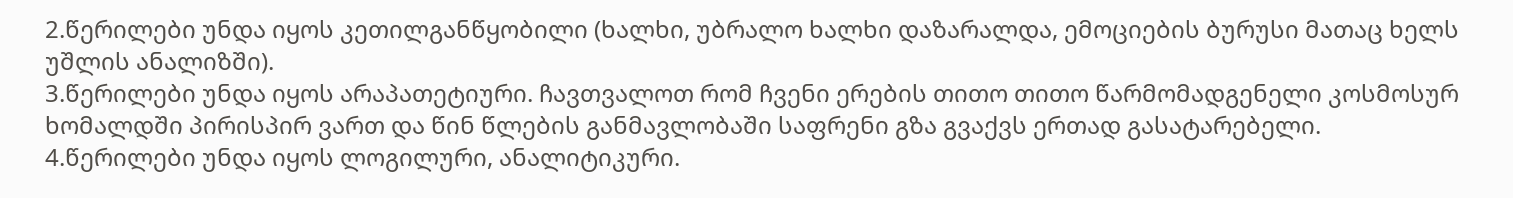2.წერილები უნდა იყოს კეთილგანწყობილი (ხალხი, უბრალო ხალხი დაზარალდა, ემოციების ბურუსი მათაც ხელს უშლის ანალიზში).
3.წერილები უნდა იყოს არაპათეტიური. ჩავთვალოთ რომ ჩვენი ერების თითო თითო წარმომადგენელი კოსმოსურ ხომალდში პირისპირ ვართ და წინ წლების განმავლობაში საფრენი გზა გვაქვს ერთად გასატარებელი.
4.წერილები უნდა იყოს ლოგილური, ანალიტიკური.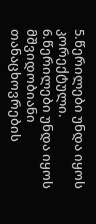5.წერილები უნდა იყოს კორექტული.
6.წერილები უნდა იყოს მშვიდობიანი თანაცხოვრების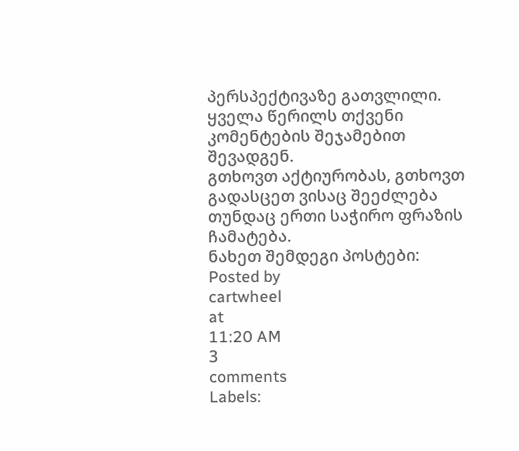პერსპექტივაზე გათვლილი.
ყველა წერილს თქვენი კომენტების შეჯამებით შევადგენ.
გთხოვთ აქტიურობას, გთხოვთ გადასცეთ ვისაც შეეძლება თუნდაც ერთი საჭირო ფრაზის ჩამატება.
ნახეთ შემდეგი პოსტები:
Posted by
cartwheel
at
11:20 AM
3
comments
Labels: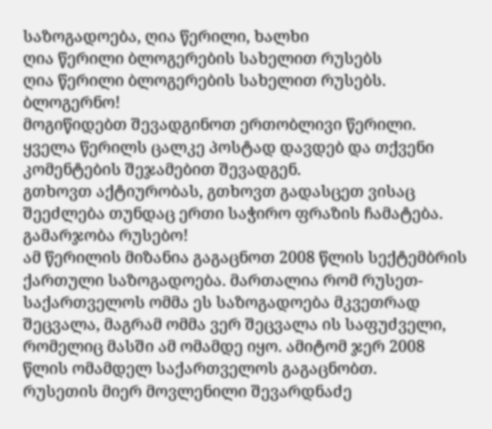საზოგადოება, ღია წერილი, ხალხი
ღია წერილი ბლოგერების სახელით რუსებს
ღია წერილი ბლოგერების სახელით რუსებს.
ბლოგერნო!
მოგიწიდებთ შევადგინოთ ერთობლივი წერილი.
ყველა წერილს ცალკე პოსტად დავდებ და თქვენი კომენტების შეჯამებით შევადგენ.
გთხოვთ აქტიურობას, გთხოვთ გადასცეთ ვისაც შეეძლება თუნდაც ერთი საჭირო ფრაზის ჩამატება.
გამარჯობა რუსებო!
ამ წერილის მიზანია გაგაცნოთ 2008 წლის სექტემბრის
ქართული საზოგადოება. მართალია რომ რუსეთ-საქართველოს ომმა ეს საზოგადოება მკვეთრად შეცვალა, მაგრამ ომმა ვერ შეცვალა ის საფუძველი, რომელიც მასში ამ ომამდე იყო. ამიტომ ჯერ 2008 წლის ომამდელ საქართველოს გაგაცნობთ.
რუსეთის მიერ მოვლენილი შევარდნაძე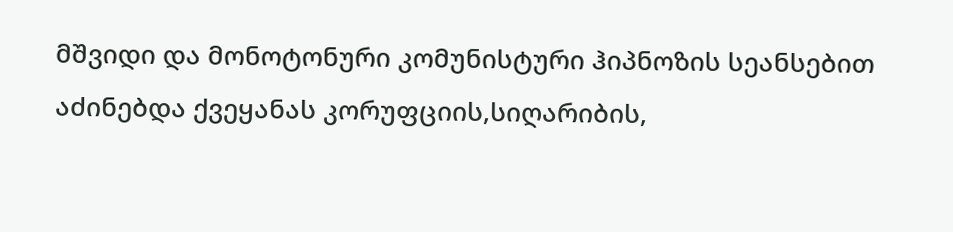მშვიდი და მონოტონური კომუნისტური ჰიპნოზის სეანსებით აძინებდა ქვეყანას კორუფციის,სიღარიბის,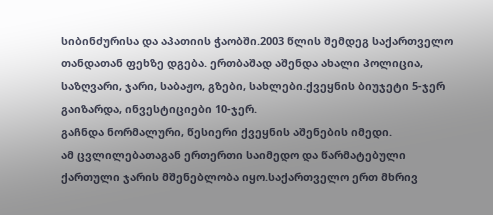სიბინძურისა და აპათიის ჭაობში.2003 წლის შემდეგ საქართველო თანდათან ფეხზე დგება. ერთბაშად აშენდა ახალი პოლიცია, საზღვარი, ჯარი, საბაჟო, გზები, სახლები.ქვეყნის ბიუჯეტი 5-ჯერ გაიზარდა, ინვესტიციები 10-ჯერ.
გაჩნდა ნორმალური, წესიერი ქვეყნის აშენების იმედი.
ამ ცვლილებათაგან ერთერთი საიმედო და წარმატებული ქართული ჯარის მშენებლობა იყო.საქართველო ერთ მხრივ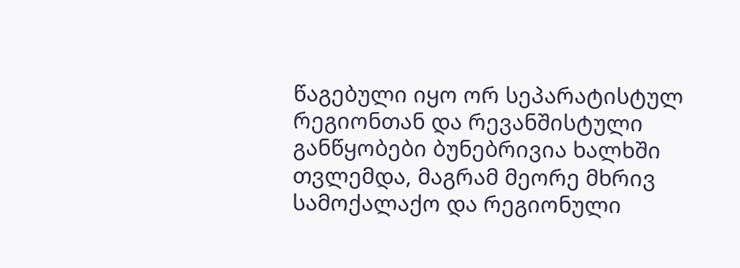წაგებული იყო ორ სეპარატისტულ რეგიონთან და რევანშისტული განწყობები ბუნებრივია ხალხში თვლემდა, მაგრამ მეორე მხრივ სამოქალაქო და რეგიონული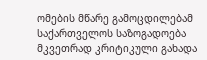ომების მწარე გამოცდილებამ საქართველოს საზოგადოება მკვეთრად კრიტიკული გახადა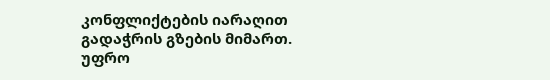კონფლიქტების იარაღით გადაჭრის გზების მიმართ.
უფრო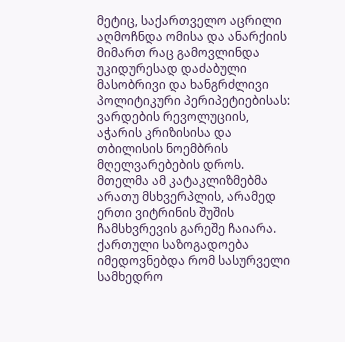მეტიც, საქართველო აცრილი აღმოჩნდა ომისა და ანარქიის მიმართ რაც გამოვლინდა უკიდურესად დაძაბული მასობრივი და ხანგრძლივი პოლიტიკური პერიპეტიებისას: ვარდების რევოლუციის, აჭარის კრიზისისა და თბილისის ნოემბრის მღელვარებების დროს. მთელმა ამ კატაკლიზმებმა არათუ მსხვერპლის, არამედ ერთი ვიტრინის შუშის ჩამსხვრევის გარეშე ჩაიარა.
ქართული საზოგადოება იმედოვნებდა რომ სასურველი სამხედრო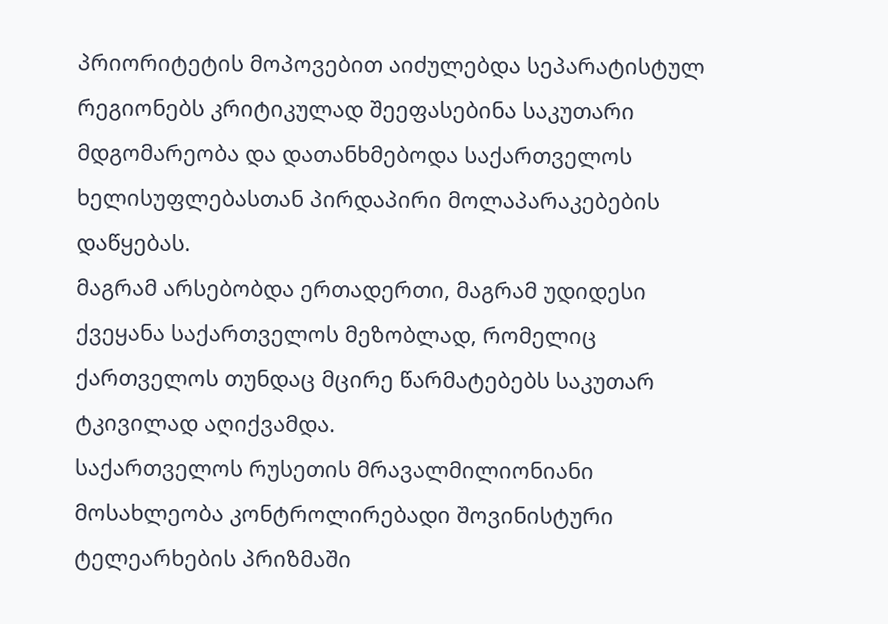პრიორიტეტის მოპოვებით აიძულებდა სეპარატისტულ რეგიონებს კრიტიკულად შეეფასებინა საკუთარი მდგომარეობა და დათანხმებოდა საქართველოს ხელისუფლებასთან პირდაპირი მოლაპარაკებების დაწყებას.
მაგრამ არსებობდა ერთადერთი, მაგრამ უდიდესი ქვეყანა საქართველოს მეზობლად, რომელიც ქართველოს თუნდაც მცირე წარმატებებს საკუთარ ტკივილად აღიქვამდა.
საქართველოს რუსეთის მრავალმილიონიანი მოსახლეობა კონტროლირებადი შოვინისტური ტელეარხების პრიზმაში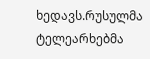ხედავს.რუსულმა ტელეარხებმა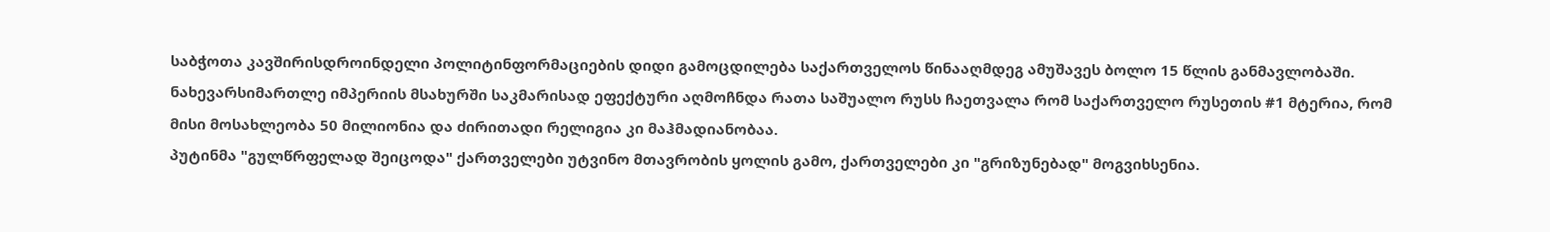საბჭოთა კავშირისდროინდელი პოლიტინფორმაციების დიდი გამოცდილება საქართველოს წინააღმდეგ ამუშავეს ბოლო 15 წლის განმავლობაში. ნახევარსიმართლე იმპერიის მსახურში საკმარისად ეფექტური აღმოჩნდა რათა საშუალო რუსს ჩაეთვალა რომ საქართველო რუსეთის #1 მტერია, რომ მისი მოსახლეობა 50 მილიონია და ძირითადი რელიგია კი მაჰმადიანობაა.
პუტინმა "გულწრფელად შეიცოდა" ქართველები უტვინო მთავრობის ყოლის გამო, ქართველები კი "გრიზუნებად" მოგვიხსენია.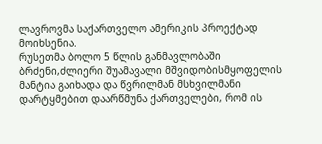ლავროვმა საქართველო ამერიკის პროექტად მოიხსენია.
რუსეთმა ბოლო 5 წლის განმავლობაში ბრძენი,ძლიერი შუამავალი მშვიდობისმყოფელის მანტია გაიხადა და წვრილმან მსხვილმანი დარტყმებით დაარწმუნა ქართველები, რომ ის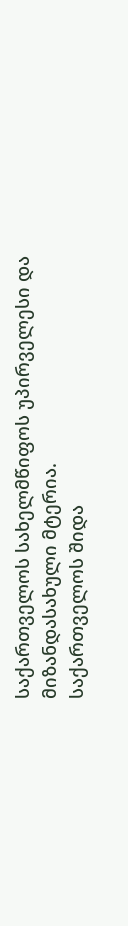საქართველოს სახელმწიფოს უპირველესი და მიზანდასახული მტერია.
საქართველოს შიდა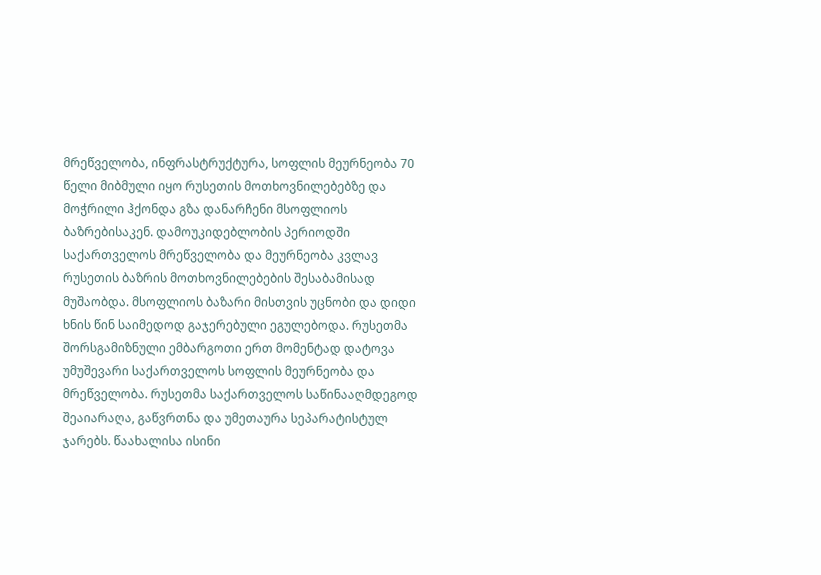მრეწველობა, ინფრასტრუქტურა, სოფლის მეურნეობა 70 წელი მიბმული იყო რუსეთის მოთხოვნილებებზე და მოჭრილი ჰქონდა გზა დანარჩენი მსოფლიოს ბაზრებისაკენ. დამოუკიდებლობის პერიოდში საქართველოს მრეწველობა და მეურნეობა კვლავ რუსეთის ბაზრის მოთხოვნილებების შესაბამისად მუშაობდა. მსოფლიოს ბაზარი მისთვის უცნობი და დიდი ხნის წინ საიმედოდ გაჯერებული ეგულებოდა. რუსეთმა შორსგამიზნული ემბარგოთი ერთ მომენტად დატოვა უმუშევარი საქართველოს სოფლის მეურნეობა და მრეწველობა. რუსეთმა საქართველოს საწინააღმდეგოდ შეაიარაღა, გაწვრთნა და უმეთაურა სეპარატისტულ ჯარებს. წაახალისა ისინი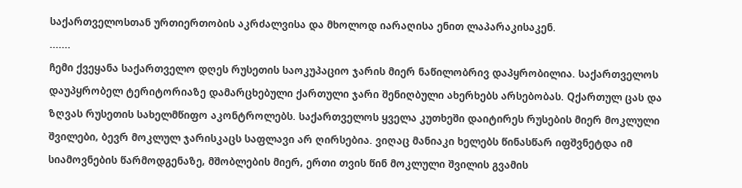საქართველოსთან ურთიერთობის აკრძალვისა და მხოლოდ იარაღისა ენით ლაპარაკისაკენ.
.......
ჩემი ქვეყანა საქართველო დღეს რუსეთის საოკუპაციო ჯარის მიერ ნაწილობრივ დაპყრობილია. საქართველოს დაუპყრობელ ტერიტორიაზე დამარცხებული ქართული ჯარი შენიღბული ახერხებს არსებობას. Qქართულ ცას და ზღვას რუსეთის სახელმწიფო აკონტროლებს. საქართველოს ყველა კუთხეში დაიტირეს რუსების მიერ მოკლული შვილები, ბევრ მოკლულ ჯარისკაცს საფლავი არ ღირსებია. ვიღაც მანიაკი ხელებს წინასწარ იფშვნეტდა იმ სიამოვნების წარმოდგენაზე, მშობლების მიერ, ერთი თვის წინ მოკლული შვილის გვამის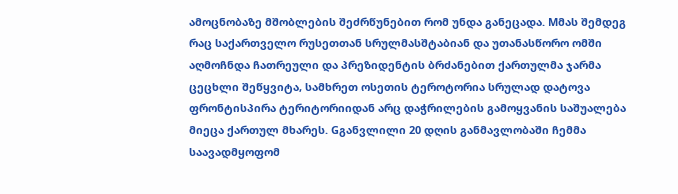ამოცნობაზე მშობლების შეძრწუნებით რომ უნდა განეცადა. Mმას შემდეგ რაც საქართველო რუსეთთან სრულმასშტაბიან და უთანასწორო ომში აღმოჩნდა ჩათრეული და პრეზიდენტის ბრძანებით ქართულმა ჯარმა ცეცხლი შეწყვიტა, სამხრეთ ოსეთის ტეროტორია სრულად დატოვა ფრონტისპირა ტერიტორიიდან არც დაჭრილების გამოყვანის საშუალება მიეცა ქართულ მხარეს. Gგანვლილი 20 დღის განმავლობაში ჩემმა საავადმყოფომ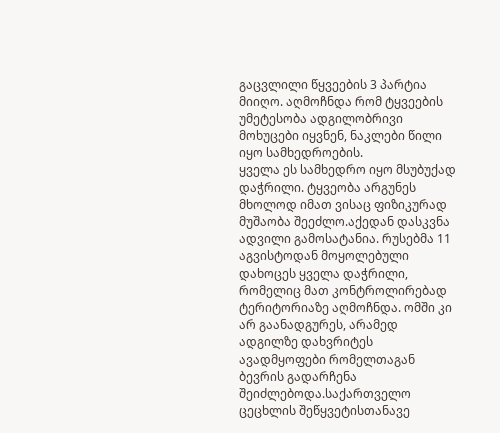გაცვლილი წყვეების 3 პარტია მიიღო. აღმოჩნდა რომ ტყვეების უმეტესობა ადგილობრივი მოხუცები იყვნენ, ნაკლები წილი იყო სამხედროების.
ყველა ეს სამხედრო იყო მსუბუქად დაჭრილი. ტყვეობა არგუნეს მხოლოდ იმათ ვისაც ფიზიკურად მუშაობა შეეძლო.აქედან დასკვნა ადვილი გამოსატანია. რუსებმა 11 აგვისტოდან მოყოლებული დახოცეს ყველა დაჭრილი, რომელიც მათ კონტროლირებად ტერიტორიაზე აღმოჩნდა. ომში კი არ გაანადგურეს, არამედ ადგილზე დახვრიტეს ავადმყოფები რომელთაგან ბევრის გადარჩენა შეიძლებოდა.საქართველო ცეცხლის შეწყვეტისთანავე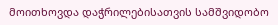მოითხოვდა დაჭრილებისათვის სამშვიდობო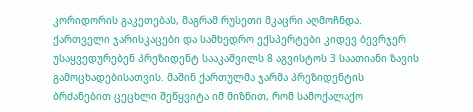კორიდორის გაკეთებას, მაგრამ რუსეთი მკაცრი აღმოჩნდა.
ქართველი ჯარისკაცები და სამხედრო ექსპერტები კიდევ ბევრჯერ უსაყვედურებენ პრეზიდენტ სააკაშვილს 8 აგვისტოს 3 საათიანი ზავის გამოცხადებისათვის. მაშინ ქართულმა ჯარმა პრეზიდენტის ბრძანებით ცეცხლი შეწყვიტა იმ მიზნით, რომ სამოქალაქო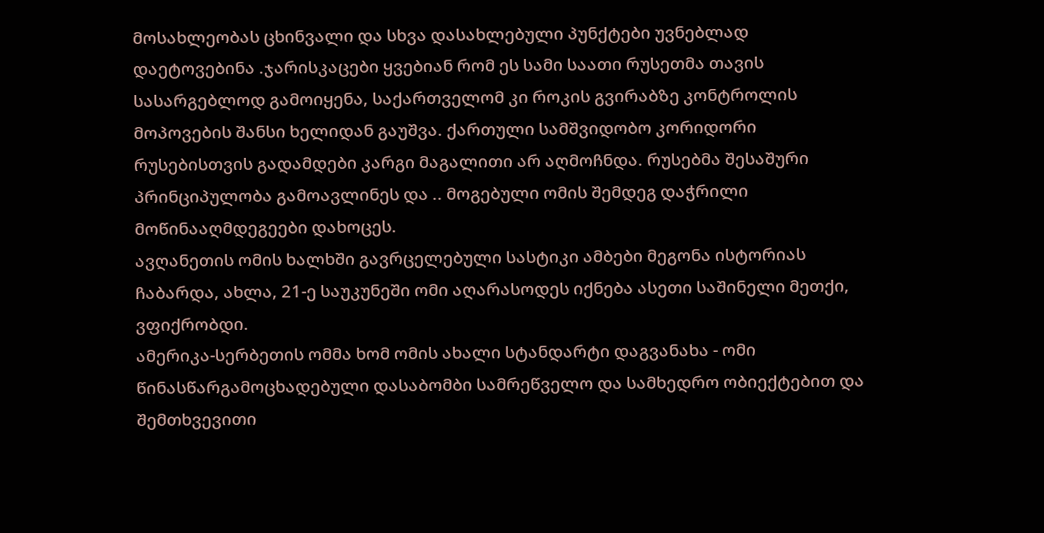მოსახლეობას ცხინვალი და სხვა დასახლებული პუნქტები უვნებლად დაეტოვებინა .ჯარისკაცები ყვებიან რომ ეს სამი საათი რუსეთმა თავის სასარგებლოდ გამოიყენა, საქართველომ კი როკის გვირაბზე კონტროლის მოპოვების შანსი ხელიდან გაუშვა. ქართული სამშვიდობო კორიდორი რუსებისთვის გადამდები კარგი მაგალითი არ აღმოჩნდა. რუსებმა შესაშური პრინციპულობა გამოავლინეს და .. მოგებული ომის შემდეგ დაჭრილი მოწინააღმდეგეები დახოცეს.
ავღანეთის ომის ხალხში გავრცელებული სასტიკი ამბები მეგონა ისტორიას ჩაბარდა, ახლა, 21-ე საუკუნეში ომი აღარასოდეს იქნება ასეთი საშინელი მეთქი, ვფიქრობდი.
ამერიკა-სერბეთის ომმა ხომ ომის ახალი სტანდარტი დაგვანახა - ომი წინასწარგამოცხადებული დასაბომბი სამრეწველო და სამხედრო ობიექტებით და შემთხვევითი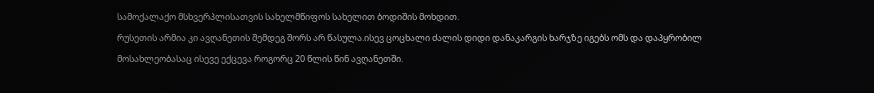სამოქალაქო მსხვერპლისათვის სახელმწიფოს სახელით ბოდიშის მოხდით.
რუსეთის არმია კი ავღანეთის შემდეგ შორს არ წასულა.ისევ ცოცხალი ძალის დიდი დანაკარგის ხარჯზე იგებს ომს და დაპყრობილ მოსახლეობასაც ისევე ექცევა როგორც 20 წლის წინ ავღანეთში.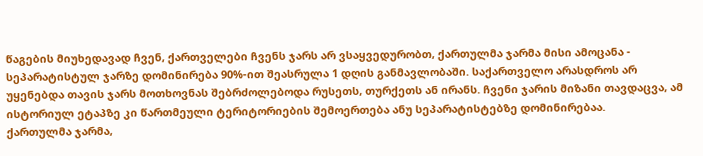წაგების მიუხედავად ჩვენ, ქართველები ჩვენს ჯარს არ ვსაყვედურობთ, ქართულმა ჯარმა მისი ამოცანა - სეპარატისტულ ჯარზე დომინირება 90%-ით შეასრულა 1 დღის განმავლობაში. საქართველო არასდროს არ უყენებდა თავის ჯარს მოთხოვნას შებრძოლებოდა რუსეთს, თურქეთს ან ირანს. ჩვენი ჯარის მიზანი თავდაცვა, ამ ისტორიულ ეტაპზე კი წართმეული ტერიტორიების შემოერთება ანუ სეპარატისტებზე დომინირებაა.
ქართულმა ჯარმა,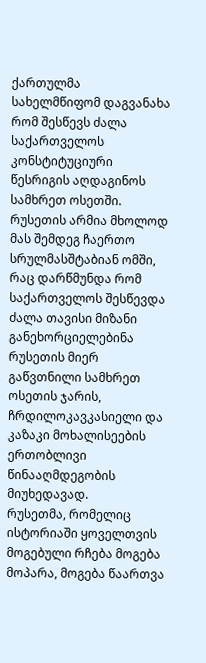ქართულმა სახელმწიფომ დაგვანახა რომ შესწევს ძალა საქართველოს კონსტიტუციური წესრიგის აღდაგინოს სამხრეთ ოსეთში. რუსეთის არმია მხოლოდ მას შემდეგ ჩაერთო სრულმასშტაბიან ომში, რაც დარწმუნდა რომ საქართველოს შესწევდა ძალა თავისი მიზანი განეხორციელებინა რუსეთის მიერ გაწვთნილი სამხრეთ ოსეთის ჯარის, ჩრდილოკავკასიელი და კაზაკი მოხალისეების ერთობლივი წინააღმდეგობის მიუხედავად.
რუსეთმა, რომელიც ისტორიაში ყოველთვის მოგებული რჩება მოგება მოპარა, მოგება წაართვა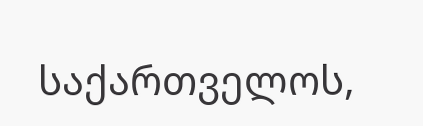საქართველოს,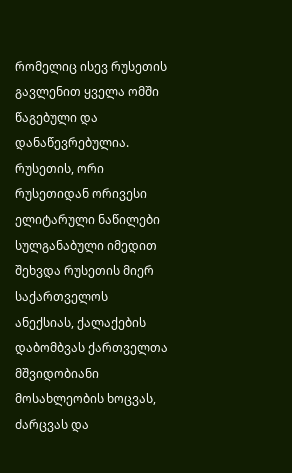რომელიც ისევ რუსეთის გავლენით ყველა ომში წაგებული და დანაწევრებულია.
რუსეთის, ორი რუსეთიდან ორივესი ელიტარული ნაწილები სულგანაბული იმედით შეხვდა რუსეთის მიერ საქართველოს ანექსიას, ქალაქების დაბომბვას ქართველთა მშვიდობიანი მოსახლეობის ხოცვას, ძარცვას და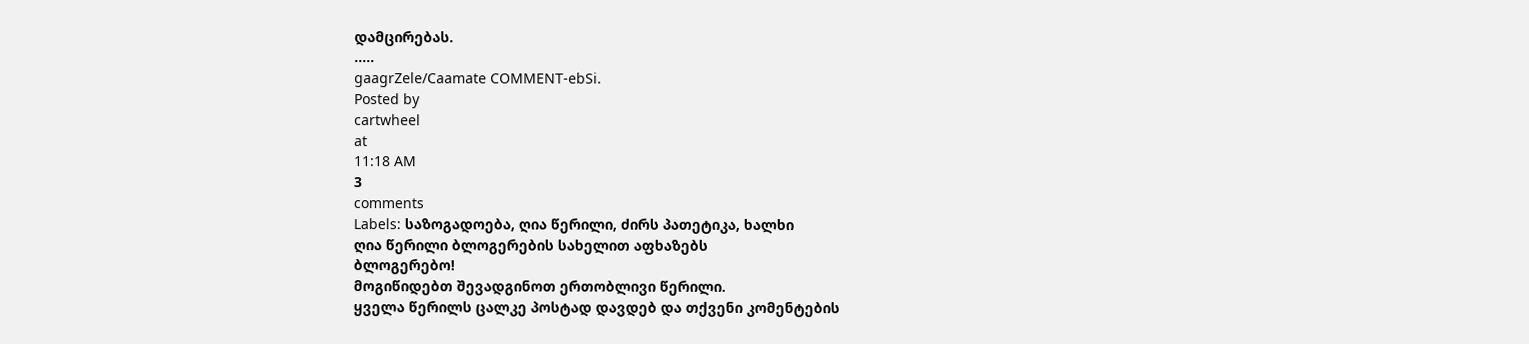დამცირებას.
.....
gaagrZele/Caamate COMMENT-ebSi.
Posted by
cartwheel
at
11:18 AM
3
comments
Labels: საზოგადოება, ღია წერილი, ძირს პათეტიკა, ხალხი
ღია წერილი ბლოგერების სახელით აფხაზებს
ბლოგერებო!
მოგიწიდებთ შევადგინოთ ერთობლივი წერილი.
ყველა წერილს ცალკე პოსტად დავდებ და თქვენი კომენტების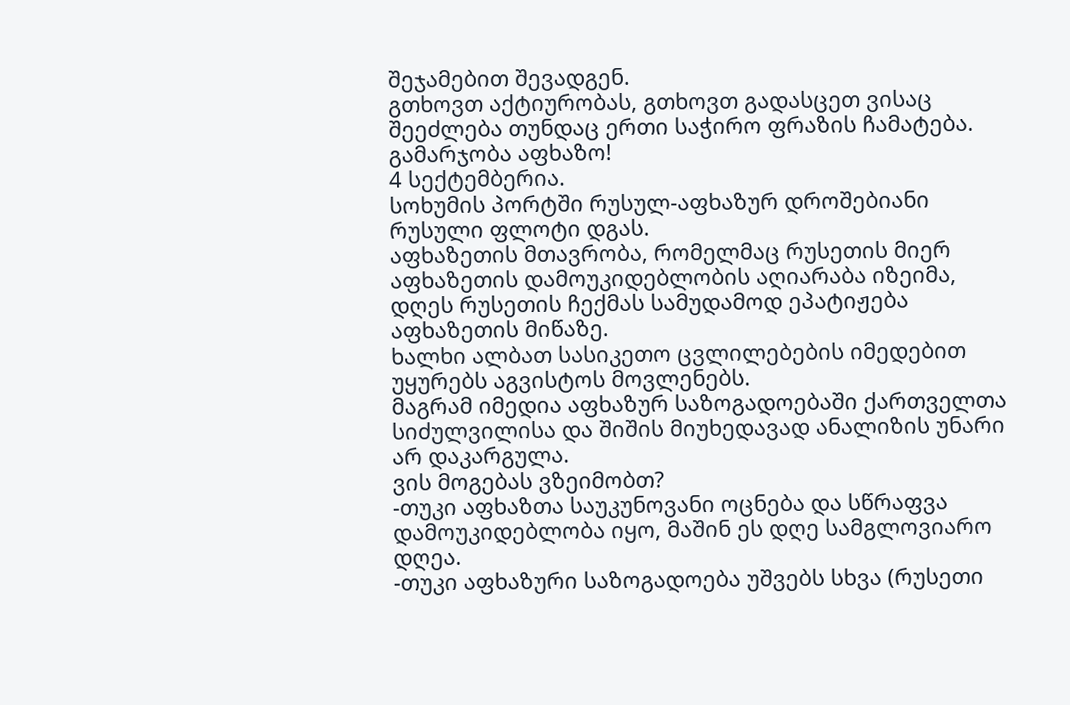შეჯამებით შევადგენ.
გთხოვთ აქტიურობას, გთხოვთ გადასცეთ ვისაც შეეძლება თუნდაც ერთი საჭირო ფრაზის ჩამატება.
გამარჯობა აფხაზო!
4 სექტემბერია.
სოხუმის პორტში რუსულ-აფხაზურ დროშებიანი რუსული ფლოტი დგას.
აფხაზეთის მთავრობა, რომელმაც რუსეთის მიერ აფხაზეთის დამოუკიდებლობის აღიარაბა იზეიმა, დღეს რუსეთის ჩექმას სამუდამოდ ეპატიჟება აფხაზეთის მიწაზე.
ხალხი ალბათ სასიკეთო ცვლილებების იმედებით უყურებს აგვისტოს მოვლენებს.
მაგრამ იმედია აფხაზურ საზოგადოებაში ქართველთა სიძულვილისა და შიშის მიუხედავად ანალიზის უნარი არ დაკარგულა.
ვის მოგებას ვზეიმობთ?
-თუკი აფხაზთა საუკუნოვანი ოცნება და სწრაფვა დამოუკიდებლობა იყო, მაშინ ეს დღე სამგლოვიარო დღეა.
-თუკი აფხაზური საზოგადოება უშვებს სხვა (რუსეთი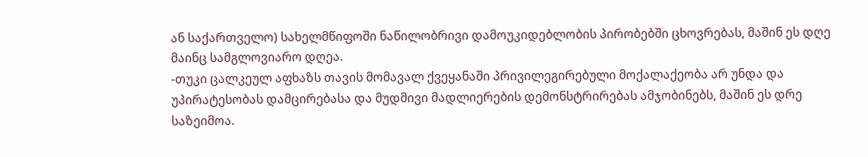ან საქართველო) სახელმწიფოში ნაწილობრივი დამოუკიდებლობის პირობებში ცხოვრებას, მაშინ ეს დღე მაინც სამგლოვიარო დღეა.
-თუკი ცალკეულ აფხაზს თავის მომავალ ქვეყანაში პრივილეგირებული მოქალაქეობა არ უნდა და უპირატესობას დამცირებასა და მუდმივი მადლიერების დემონსტრირებას ამჯობინებს, მაშინ ეს დრე საზეიმოა.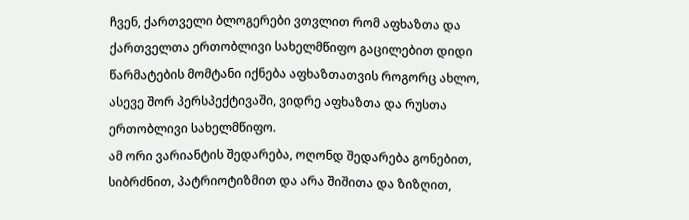ჩვენ, ქართველი ბლოგერები ვთვლით რომ აფხაზთა და ქართველთა ერთობლივი სახელმწიფო გაცილებით დიდი წარმატების მომტანი იქნება აფხაზთათვის როგორც ახლო, ასევე შორ პერსპექტივაში, ვიდრე აფხაზთა და რუსთა ერთობლივი სახელმწიფო.
ამ ორი ვარიანტის შედარება, ოღონდ შედარება გონებით, სიბრძნით, პატრიოტიზმით და არა შიშითა და ზიზღით,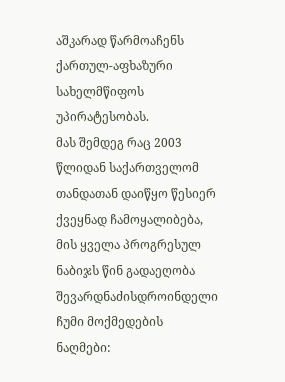აშკარად წარმოაჩენს ქართულ-აფხაზური სახელმწიფოს უპირატესობას.
მას შემდეგ რაც 2003 წლიდან საქართველომ თანდათან დაიწყო წესიერ ქვეყნად ჩამოყალიბება, მის ყველა პროგრესულ ნაბიჯს წინ გადაეღობა შევარდნაძისდროინდელი ჩუმი მოქმედების ნაღმები: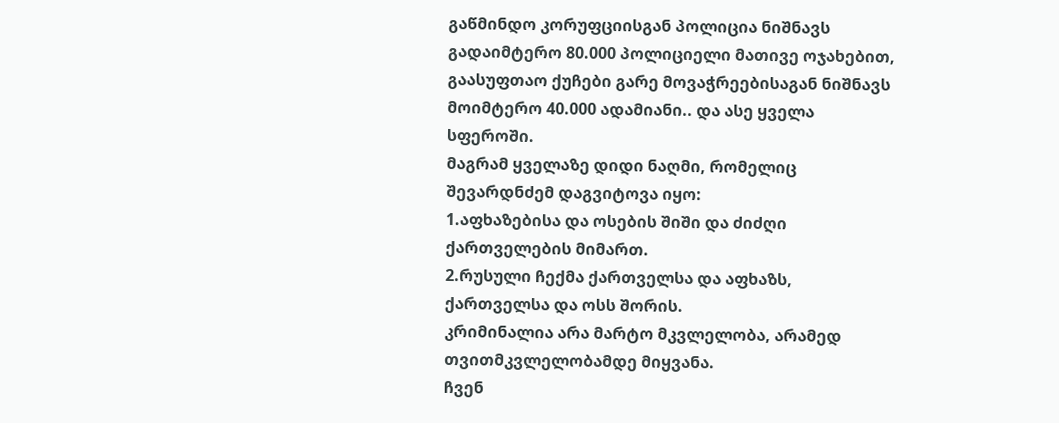გაწმინდო კორუფციისგან პოლიცია ნიშნავს გადაიმტერო 80.000 პოლიციელი მათივე ოჯახებით, გაასუფთაო ქუჩები გარე მოვაჭრეებისაგან ნიშნავს მოიმტერო 40.000 ადამიანი.. და ასე ყველა სფეროში.
მაგრამ ყველაზე დიდი ნაღმი, რომელიც შევარდნძემ დაგვიტოვა იყო:
1.აფხაზებისა და ოსების შიში და ძიძღი ქართველების მიმართ.
2.რუსული ჩექმა ქართველსა და აფხაზს, ქართველსა და ოსს შორის.
კრიმინალია არა მარტო მკვლელობა, არამედ თვითმკვლელობამდე მიყვანა.
ჩვენ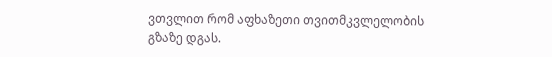ვთვლით რომ აფხაზეთი თვითმკვლელობის გზაზე დგას.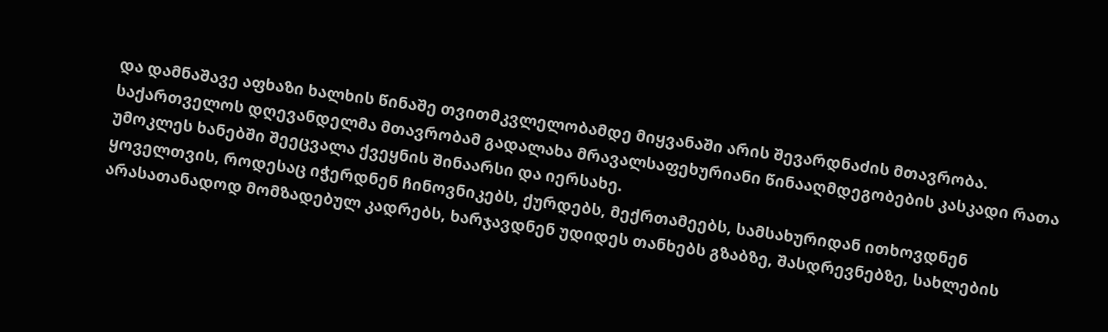და დამნაშავე აფხაზი ხალხის წინაშე თვითმკვლელობამდე მიყვანაში არის შევარდნაძის მთავრობა.
საქართველოს დღევანდელმა მთავრობამ გადალახა მრავალსაფეხურიანი წინააღმდეგობების კასკადი რათა უმოკლეს ხანებში შეეცვალა ქვეყნის შინაარსი და იერსახე.
ყოველთვის, როდესაც იჭერდნენ ჩინოვნიკებს, ქურდებს, მექრთამეებს, სამსახურიდან ითხოვდნენ არასათანადოდ მომზადებულ კადრებს, ხარჯავდნენ უდიდეს თანხებს გზაბზე, შასდრევნებზე, სახლების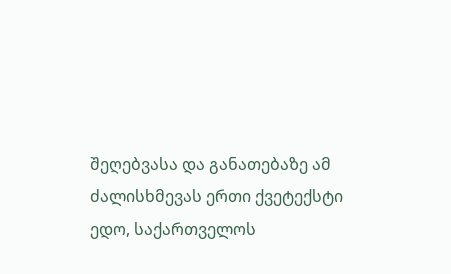შეღებვასა და განათებაზე ამ ძალისხმევას ერთი ქვეტექსტი ედო, საქართველოს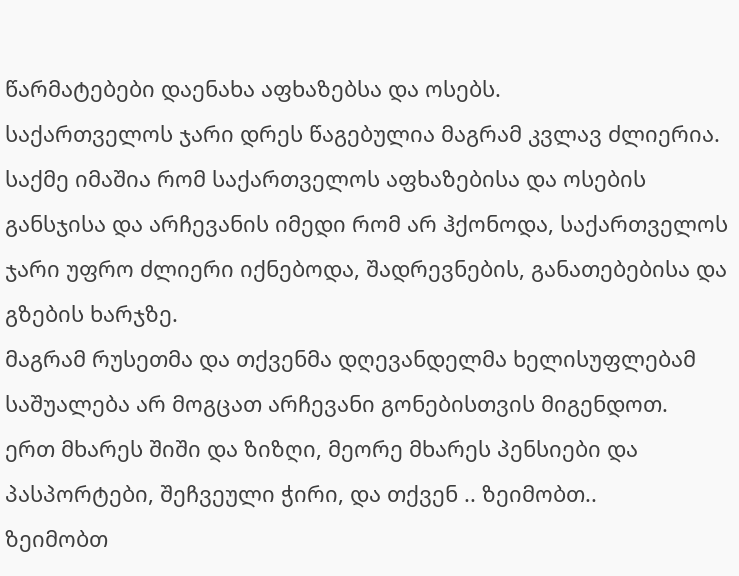წარმატებები დაენახა აფხაზებსა და ოსებს.
საქართველოს ჯარი დრეს წაგებულია მაგრამ კვლავ ძლიერია.
საქმე იმაშია რომ საქართველოს აფხაზებისა და ოსების განსჯისა და არჩევანის იმედი რომ არ ჰქონოდა, საქართველოს ჯარი უფრო ძლიერი იქნებოდა, შადრევნების, განათებებისა და გზების ხარჯზე.
მაგრამ რუსეთმა და თქვენმა დღევანდელმა ხელისუფლებამ საშუალება არ მოგცათ არჩევანი გონებისთვის მიგენდოთ.
ერთ მხარეს შიში და ზიზღი, მეორე მხარეს პენსიები და პასპორტები, შეჩვეული ჭირი, და თქვენ .. ზეიმობთ..
ზეიმობთ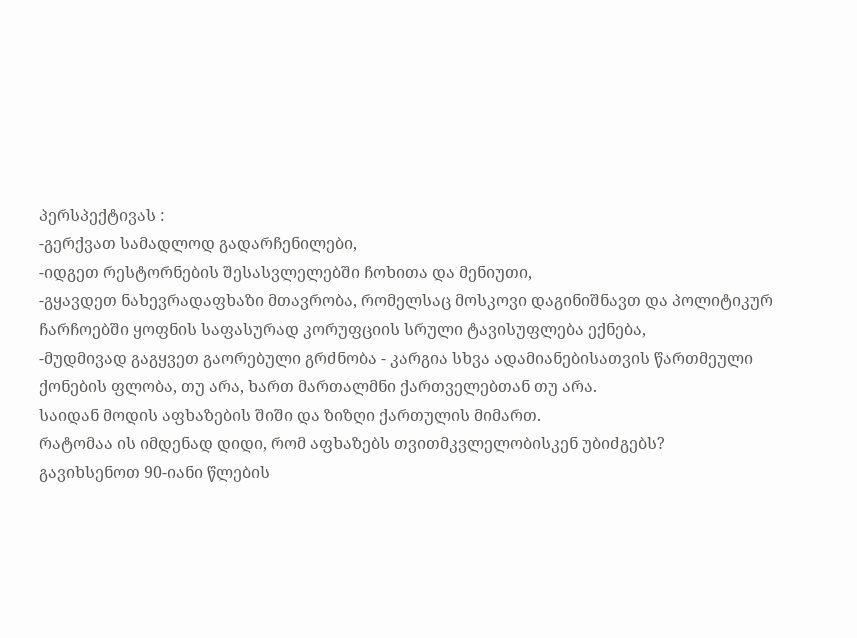პერსპექტივას :
-გერქვათ სამადლოდ გადარჩენილები,
-იდგეთ რესტორნების შესასვლელებში ჩოხითა და მენიუთი,
-გყავდეთ ნახევრადაფხაზი მთავრობა, რომელსაც მოსკოვი დაგინიშნავთ და პოლიტიკურ ჩარჩოებში ყოფნის საფასურად კორუფციის სრული ტავისუფლება ექნება,
-მუდმივად გაგყვეთ გაორებული გრძნობა - კარგია სხვა ადამიანებისათვის წართმეული ქონების ფლობა, თუ არა, ხართ მართალმნი ქართველებთან თუ არა.
საიდან მოდის აფხაზების შიში და ზიზღი ქართულის მიმართ.
რატომაა ის იმდენად დიდი, რომ აფხაზებს თვითმკვლელობისკენ უბიძგებს?
გავიხსენოთ 90-იანი წლების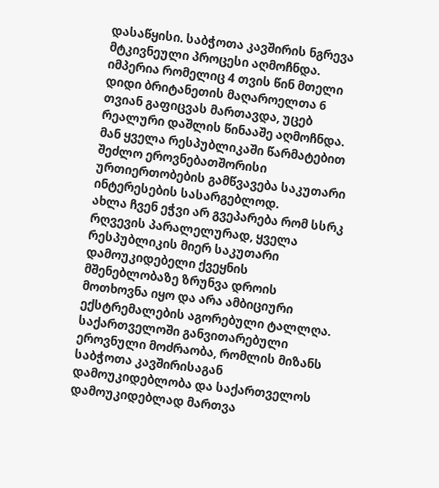დასაწყისი. საბჭოთა კავშირის ნგრევა მტკივნეული პროცესი აღმოჩნდა. იმპერია რომელიც 4 თვის წინ მთელი დიდი ბრიტანეთის მაღაროელთა 6 თვიან გაფიცვას მართავდა, უცებ რეალური დაშლის წინააშე აღმოჩნდა.
მან ყველა რესპუბლიკაში წარმატებით შეძლო ეროვნებათშორისი ურთიერთობების გამწვავება საკუთარი ინტერესების სასარგებლოდ.
ახლა ჩვენ ეჭვი არ გვეპარება რომ სსრკ რღვევის პარალელურად, ყველა რესპუბლიკის მიერ საკუთარი დამოუკიდებელი ქვეყნის მშენებლობაზე ზრუნვა დროის მოთხოვნა იყო და არა ამბიციური ექსტრემალების აგორებული ტალლღა. საქართველოში განვითარებული ეროვნული მოძრაობა, რომლის მიზანს საბჭოთა კავშირისაგან დამოუკიდებლობა და საქართველოს დამოუკიდებლად მართვა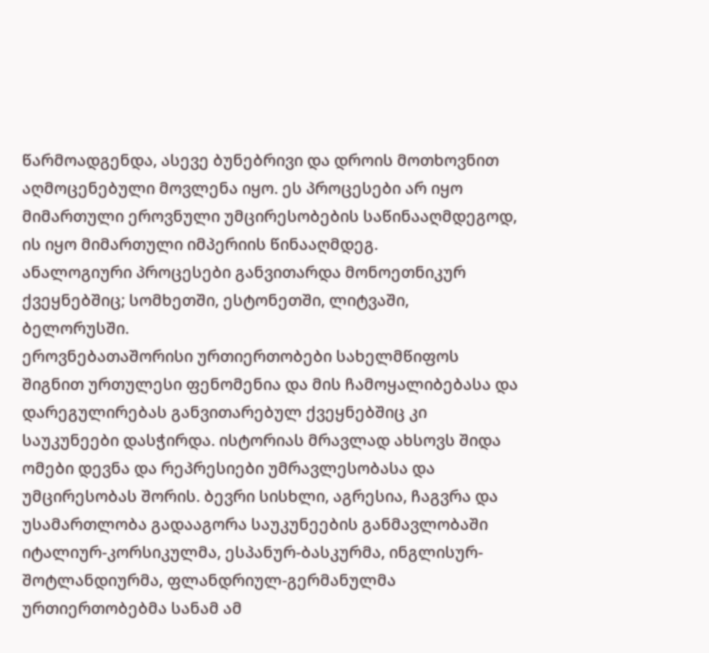წარმოადგენდა, ასევე ბუნებრივი და დროის მოთხოვნით აღმოცენებული მოვლენა იყო. ეს პროცესები არ იყო მიმართული ეროვნული უმცირესობების საწინააღმდეგოდ, ის იყო მიმართული იმპერიის წინააღმდეგ.
ანალოგიური პროცესები განვითარდა მონოეთნიკურ ქვეყნებშიც; სომხეთში, ესტონეთში, ლიტვაში, ბელორუსში.
ეროვნებათაშორისი ურთიერთობები სახელმწიფოს შიგნით ურთულესი ფენომენია და მის ჩამოყალიბებასა და დარეგულირებას განვითარებულ ქვეყნებშიც კი საუკუნეები დასჭირდა. ისტორიას მრავლად ახსოვს შიდა ომები დევნა და რეპრესიები უმრავლესობასა და უმცირესობას შორის. ბევრი სისხლი, აგრესია, ჩაგვრა და უსამართლობა გადააგორა საუკუნეების განმავლობაში იტალიურ-კორსიკულმა, ესპანურ-ბასკურმა, ინგლისურ-შოტლანდიურმა, ფლანდრიულ-გერმანულმა ურთიერთობებმა სანამ ამ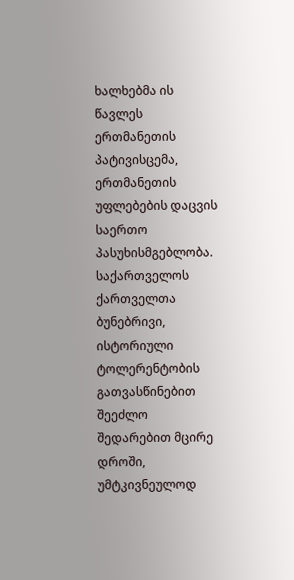ხალხებმა ის წავლეს ერთმანეთის პატივისცემა, ერთმანეთის უფლებების დაცვის საერთო პასუხისმგებლობა.
საქართველოს ქართველთა ბუნებრივი, ისტორიული ტოლერენტობის გათვასწინებით შეეძლო შედარებით მცირე დროში, უმტკივნეულოდ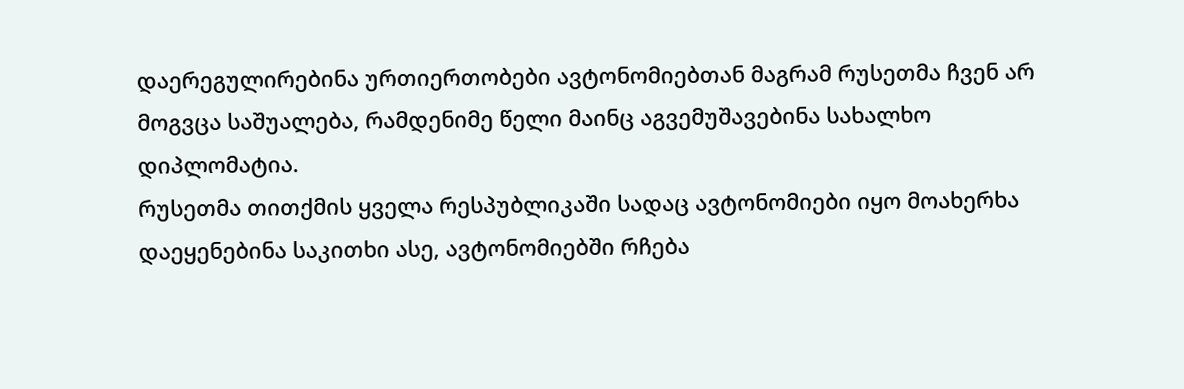დაერეგულირებინა ურთიერთობები ავტონომიებთან მაგრამ რუსეთმა ჩვენ არ მოგვცა საშუალება, რამდენიმე წელი მაინც აგვემუშავებინა სახალხო დიპლომატია.
რუსეთმა თითქმის ყველა რესპუბლიკაში სადაც ავტონომიები იყო მოახერხა დაეყენებინა საკითხი ასე, ავტონომიებში რჩება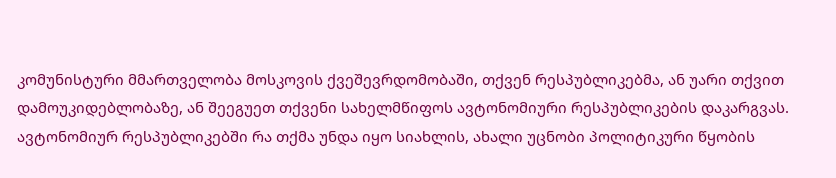კომუნისტური მმართველობა მოსკოვის ქვეშევრდომობაში, თქვენ რესპუბლიკებმა, ან უარი თქვით დამოუკიდებლობაზე, ან შეეგუეთ თქვენი სახელმწიფოს ავტონომიური რესპუბლიკების დაკარგვას. ავტონომიურ რესპუბლიკებში რა თქმა უნდა იყო სიახლის, ახალი უცნობი პოლიტიკური წყობის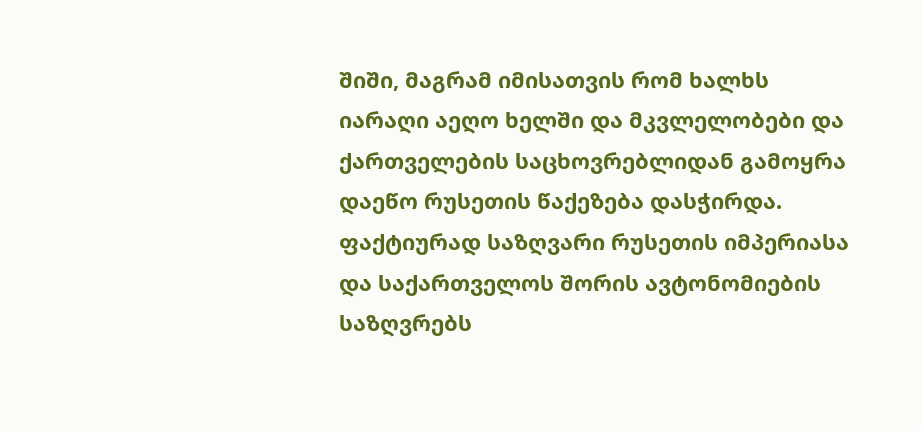შიში, მაგრამ იმისათვის რომ ხალხს იარაღი აეღო ხელში და მკვლელობები და ქართველების საცხოვრებლიდან გამოყრა დაეწო რუსეთის წაქეზება დასჭირდა. ფაქტიურად საზღვარი რუსეთის იმპერიასა და საქართველოს შორის ავტონომიების საზღვრებს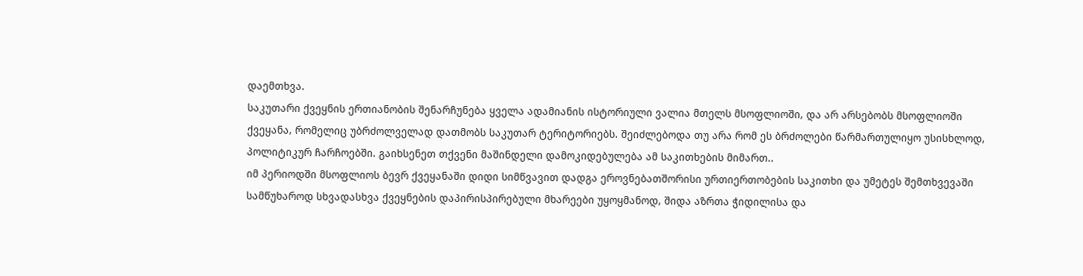დაემთხვა.
საკუთარი ქვეყნის ერთიანობის შენარჩუნება ყველა ადამიანის ისტორიული ვალია მთელს მსოფლიოში, და არ არსებობს მსოფლიოში ქვეყანა, რომელიც უბრძოლველად დათმობს საკუთარ ტერიტორიებს. შეიძლებოდა თუ არა რომ ეს ბრძოლები წარმართულიყო უსისხლოდ, პოლიტიკურ ჩარჩოებში. გაიხსენეთ თქვენი მაშინდელი დამოკიდებულება ამ საკითხების მიმართ..
იმ პერიოდში მსოფლიოს ბევრ ქვეყანაში დიდი სიმწვავით დადგა ეროვნებათშორისი ურთიერთობების საკითხი და უმეტეს შემთხვევაში სამწუხაროდ სხვადასხვა ქვეყნების დაპირისპირებული მხარეები უყოყმანოდ, შიდა აზრთა ჭიდილისა და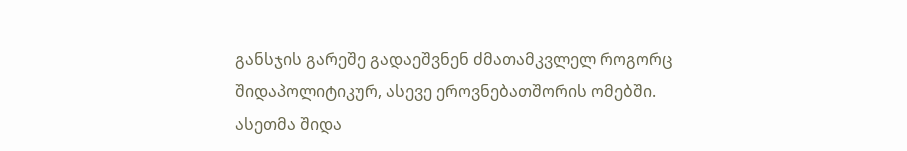განსჯის გარეშე გადაეშვნენ ძმათამკვლელ როგორც შიდაპოლიტიკურ, ასევე ეროვნებათშორის ომებში. ასეთმა შიდა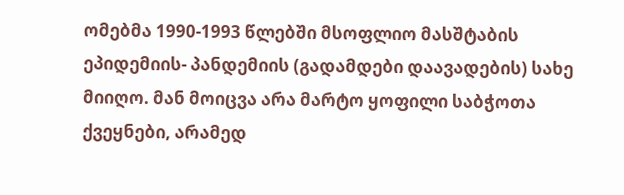ომებმა 1990-1993 წლებში მსოფლიო მასშტაბის ეპიდემიის- პანდემიის (გადამდები დაავადების) სახე მიიღო. მან მოიცვა არა მარტო ყოფილი საბჭოთა ქვეყნები, არამედ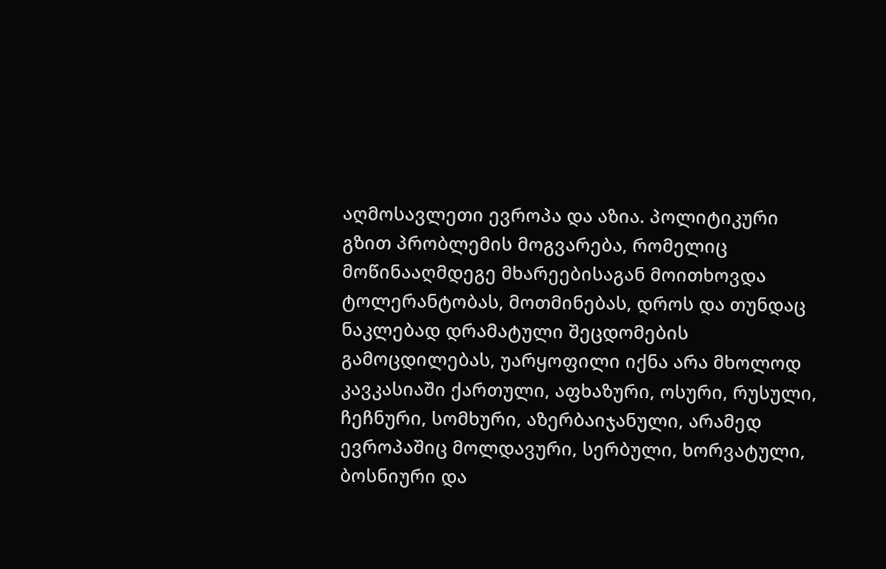აღმოსავლეთი ევროპა და აზია. პოლიტიკური გზით პრობლემის მოგვარება, რომელიც მოწინააღმდეგე მხარეებისაგან მოითხოვდა ტოლერანტობას, მოთმინებას, დროს და თუნდაც ნაკლებად დრამატული შეცდომების გამოცდილებას, უარყოფილი იქნა არა მხოლოდ კავკასიაში ქართული, აფხაზური, ოსური, რუსული, ჩეჩნური, სომხური, აზერბაიჯანული, არამედ ევროპაშიც მოლდავური, სერბული, ხორვატული, ბოსნიური და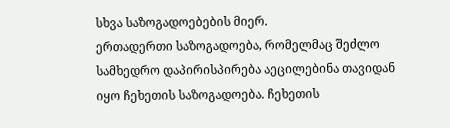სხვა საზოგადოებების მიერ.
ერთადერთი საზოგადოება, რომელმაც შეძლო სამხედრო დაპირისპირება აეცილებინა თავიდან იყო ჩეხეთის საზოგადოება. ჩეხეთის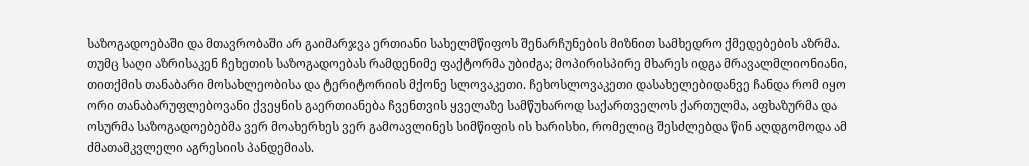საზოგადოებაში და მთავრობაში არ გაიმარჯვა ერთიანი სახელმწიფოს შენარჩუნების მიზნით სამხედრო ქმედებების აზრმა. თუმც საღი აზრისაკენ ჩეხეთის საზოგადოებას რამდენიმე ფაქტორმა უბიძგა; მოპირისპირე მხარეს იდგა მრავალმლიონიანი, თითქმის თანაბარი მოსახლეობისა და ტერიტორიის მქონე სლოვაკეთი. ჩეხოსლოვაკეთი დასახელებიდანვე ჩანდა რომ იყო ორი თანაბარუფლებოვანი ქვეყნის გაერთიანება ჩვენთვის ყველაზე სამწუხაროდ საქართველოს ქართულმა, აფხაზურმა და ოსურმა საზოგადოებებმა ვერ მოახერხეს ვერ გამოავლინეს სიმწიფის ის ხარისხი, რომელიც შესძლებდა წინ აღდგომოდა ამ ძმათამკვლელი აგრესიის პანდემიას.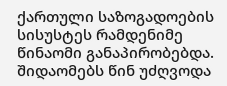ქართული საზოგადოების სისუსტეს რამდენიმე წინაომი განაპირობებდა. შიდაომებს წინ უძღვოდა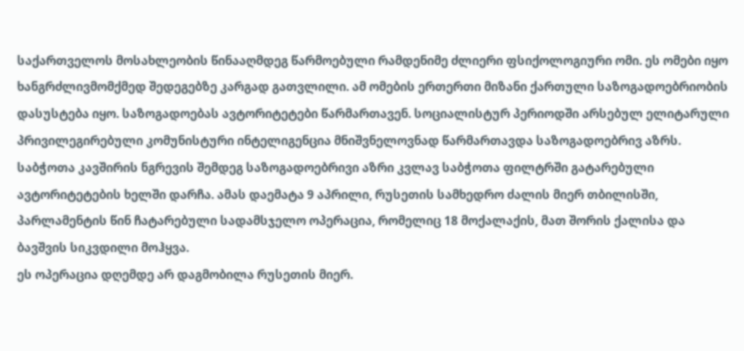საქართველოს მოსახლეობის წინააღმდეგ წარმოებული რამდენიმე ძლიერი ფსიქოლოგიური ომი. ეს ომები იყო ხანგრძლივმომქმედ შედეგებზე კარგად გათვლილი. ამ ომების ერთერთი მიზანი ქართული საზოგადოებრიობის დასუსტება იყო. საზოგადოებას ავტორიტეტები წარმართავენ. სოციალისტურ პერიოდში არსებულ ელიტარული პრივილეგირებული კომუნისტური ინტელიგენცია მნიშვნელოვნად წარმართავდა საზოგადოებრივ აზრს. საბჭოთა კავშირის ნგრევის შემდეგ საზოგადოებრივი აზრი კვლავ საბჭოთა ფილტრში გატარებული ავტორიტეტების ხელში დარჩა. ამას დაემატა 9 აპრილი, რუსეთის სამხედრო ძალის მიერ თბილისში, პარლამენტის წინ ჩატარებული სადამსჯელო ოპერაცია, რომელიც 18 მოქალაქის, მათ შორის ქალისა და ბავშვის სიკვდილი მოჰყვა.
ეს ოპერაცია დღემდე არ დაგმობილა რუსეთის მიერ.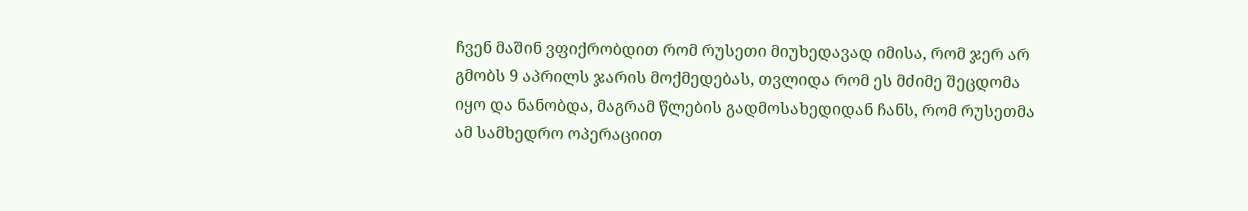ჩვენ მაშინ ვფიქრობდით რომ რუსეთი მიუხედავად იმისა, რომ ჯერ არ გმობს 9 აპრილს ჯარის მოქმედებას, თვლიდა რომ ეს მძიმე შეცდომა იყო და ნანობდა, მაგრამ წლების გადმოსახედიდან ჩანს, რომ რუსეთმა ამ სამხედრო ოპერაციით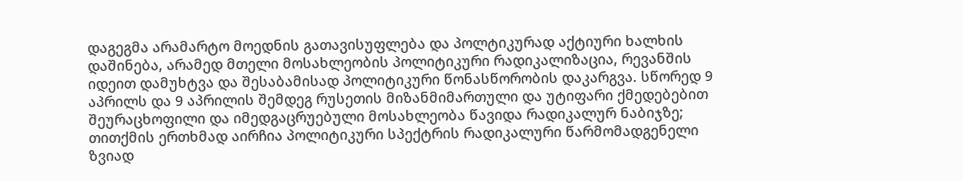დაგეგმა არამარტო მოედნის გათავისუფლება და პოლტიკურად აქტიური ხალხის დაშინება, არამედ მთელი მოსახლეობის პოლიტიკური რადიკალიზაცია, რევანშის იდეით დამუხტვა და შესაბამისად პოლიტიკური წონასწორობის დაკარგვა. სწორედ 9 აპრილს და 9 აპრილის შემდეგ რუსეთის მიზანმიმართული და უტიფარი ქმედებებით შეურაცხოფილი და იმედგაცრუებული მოსახლეობა წავიდა რადიკალურ ნაბიჯზე; თითქმის ერთხმად აირჩია პოლიტიკური სპექტრის რადიკალური წარმომადგენელი ზვიად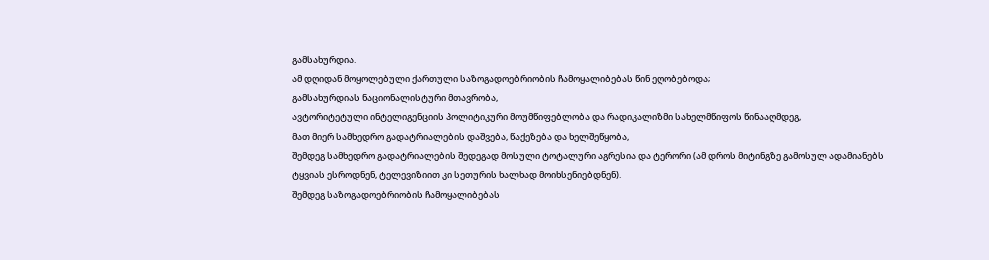გამსახურდია.
ამ დღიდან მოყოლებული ქართული საზოგადოებრიობის ჩამოყალიბებას წინ ეღობებოდა;
გამსახურდიას ნაციონალისტური მთავრობა,
ავტორიტეტული ინტელიგენციის პოლიტიკური მოუმწიფებლობა და რადიკალიზმი სახელმწიფოს წინააღმდეგ,
მათ მიერ სამხედრო გადატრიალების დაშვება, წაქეზება და ხელშეწყობა,
შემდეგ სამხედრო გადატრიალების შედეგად მოსული ტოტალური აგრესია და ტერორი (ამ დროს მიტინგზე გამოსულ ადამიანებს ტყვიას ესროდნენ, ტელევიზიით კი სეთურის ხალხად მოიხსენიებდნენ).
შემდეგ საზოგადოებრიობის ჩამოყალიბებას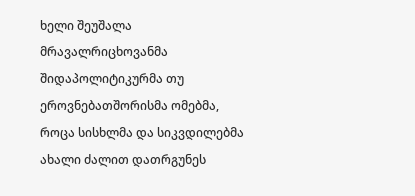ხელი შეუშალა მრავალრიცხოვანმა შიდაპოლიტიკურმა თუ ეროვნებათშორისმა ომებმა, როცა სისხლმა და სიკვდილებმა ახალი ძალით დათრგუნეს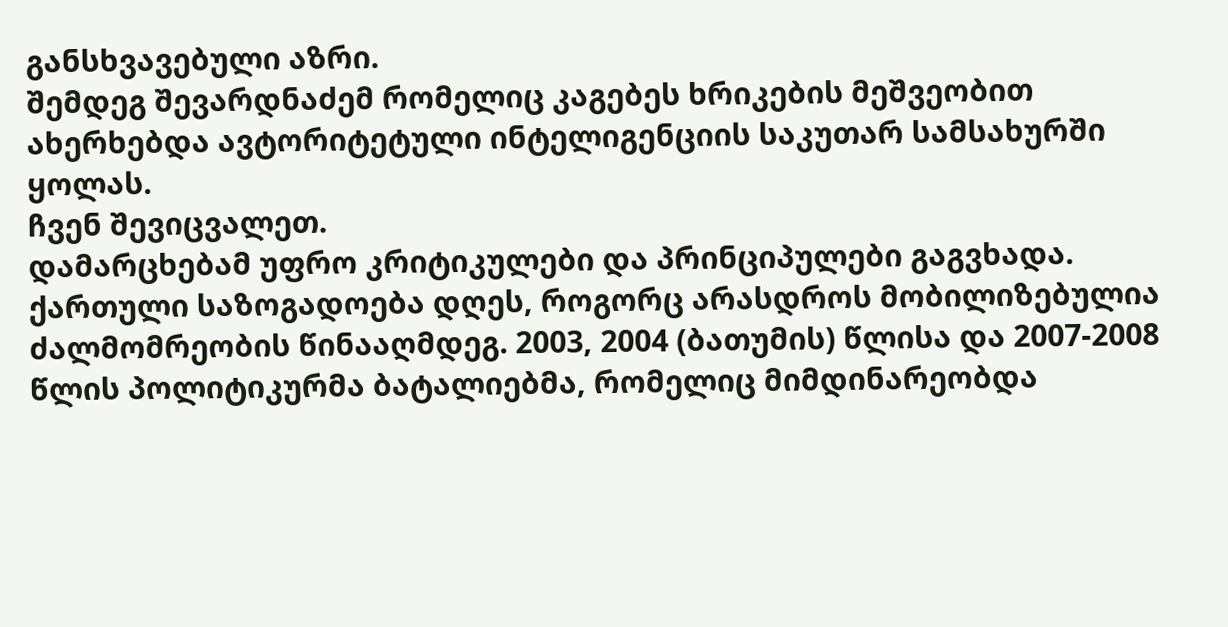განსხვავებული აზრი.
შემდეგ შევარდნაძემ რომელიც კაგებეს ხრიკების მეშვეობით ახერხებდა ავტორიტეტული ინტელიგენციის საკუთარ სამსახურში ყოლას.
ჩვენ შევიცვალეთ.
დამარცხებამ უფრო კრიტიკულები და პრინციპულები გაგვხადა.
ქართული საზოგადოება დღეს, როგორც არასდროს მობილიზებულია ძალმომრეობის წინააღმდეგ. 2003, 2004 (ბათუმის) წლისა და 2007-2008 წლის პოლიტიკურმა ბატალიებმა, რომელიც მიმდინარეობდა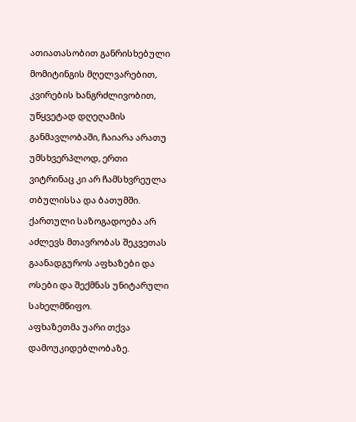ათიათასობით განრისხებული მომიტინგის მღელვარებით, კვირების ხანგრძლივობით, უწყვეტად დღეღამის განმავლობაში, ჩაიარა არათუ უმსხვერპლოდ, ერთი ვიტრინაც კი არ ჩამსხვრეულა თბულისსა და ბათუმში.
ქართული საზოგადოება არ აძლევს მთავრობას შეკვეთას გაანადგუროს აფხაზები და ოსები და შექმნას უნიტარული სახელმწიფო.
აფხაზეთმა უარი თქვა დამოუკიდებლობაზე.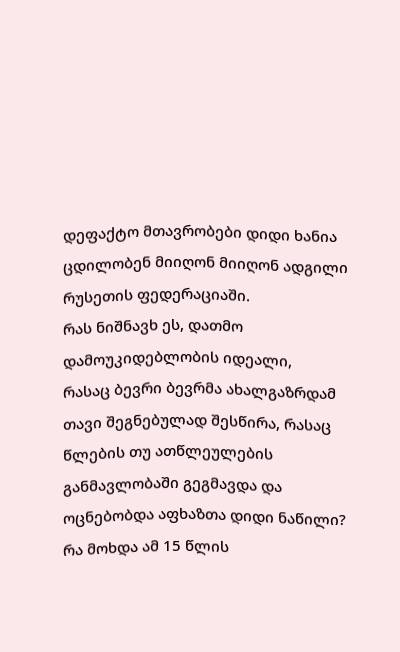დეფაქტო მთავრობები დიდი ხანია ცდილობენ მიიღონ მიიღონ ადგილი რუსეთის ფედერაციაში.
რას ნიშნავხ ეს, დათმო დამოუკიდებლობის იდეალი,
რასაც ბევრი ბევრმა ახალგაზრდამ თავი შეგნებულად შესწირა, რასაც წლების თუ ათწლეულების განმავლობაში გეგმავდა და ოცნებობდა აფხაზთა დიდი ნაწილი?
რა მოხდა ამ 15 წლის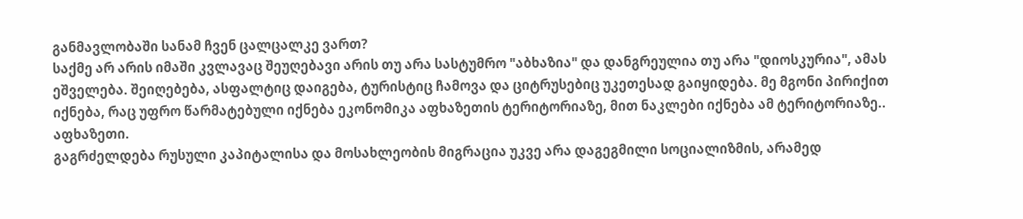განმავლობაში სანამ ჩვენ ცალცალკე ვართ?
საქმე არ არის იმაში კვლავაც შეუღებავი არის თუ არა სასტუმრო "აბხაზია" და დანგრეულია თუ არა "დიოსკურია", ამას ეშველება. შეიღებება, ასფალტიც დაიგება, ტურისტიც ჩამოვა და ციტრუსებიც უკეთესად გაიყიდება. მე მგონი პირიქით იქნება, რაც უფრო წარმატებული იქნება ეკონომიკა აფხაზეთის ტერიტორიაზე, მით ნაკლები იქნება ამ ტერიტორიაზე.. აფხაზეთი.
გაგრძელდება რუსული კაპიტალისა და მოსახლეობის მიგრაცია უკვე არა დაგეგმილი სოციალიზმის, არამედ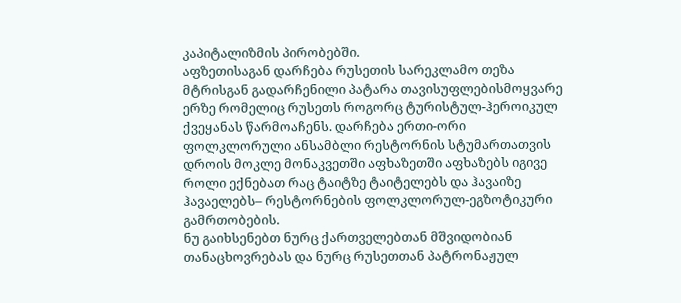კაპიტალიზმის პირობებში.
აფზეთისაგან დარჩება რუსეთის სარეკლამო თეზა მტრისგან გადარჩენილი პატარა თავისუფლებისმოყვარე ერზე რომელიც რუსეთს როგორც ტურისტულ-ჰეროიკულ ქვეყანას წარმოაჩენს. დარჩება ერთი-ორი ფოლკლორული ანსამბლი რესტორნის სტუმართათვის დროის მოკლე მონაკვეთში აფხაზეთში აფხაზებს იგივე როლი ექნებათ რაც ტაიტზე ტაიტელებს და ჰავაიზე ჰავაელებს– რესტორნების ფოლკლორულ-ეგზოტიკური გამრთობების.
ნუ გაიხსენებთ ნურც ქართველებთან მშვიდობიან თანაცხოვრებას და ნურც რუსეთთან პატრონაჟულ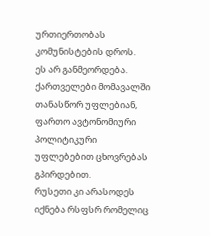ურთიერთობას კომუნისტების დროს.
ეს არ განმეორდება.
ქართველები მომავალში თანასწორ უფლებიან, ფართო ავტონომიური პოლიტიკური უფლებებით ცხოვრებას გპირდებით.
რუსეთი კი არასოდეს იქნება რსფსრ რომელიც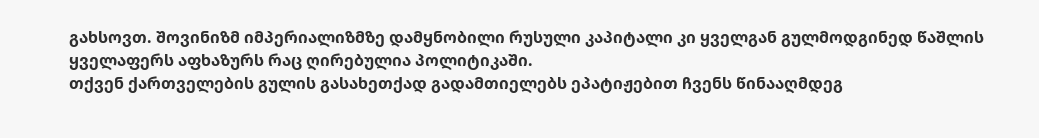გახსოვთ. შოვინიზმ იმპერიალიზმზე დამყნობილი რუსული კაპიტალი კი ყველგან გულმოდგინედ წაშლის ყველაფერს აფხაზურს რაც ღირებულია პოლიტიკაში.
თქვენ ქართველების გულის გასახეთქად გადამთიელებს ეპატიჟებით ჩვენს წინააღმდეგ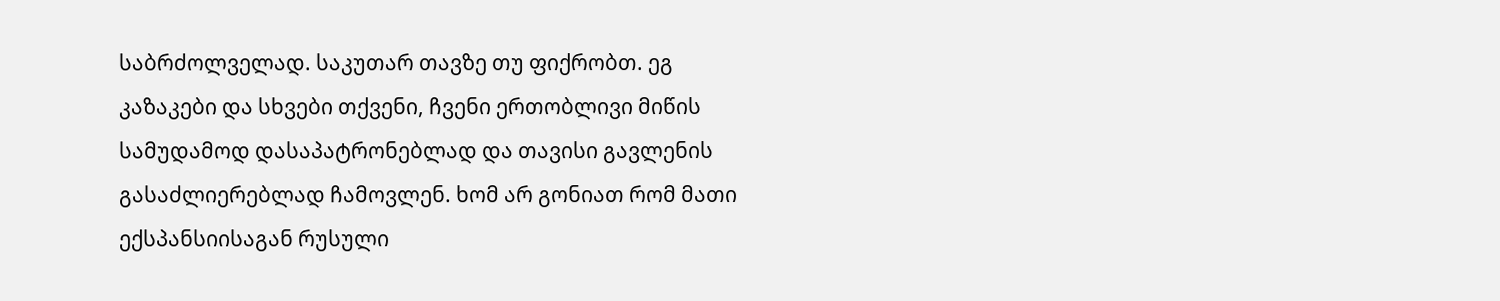საბრძოლველად. საკუთარ თავზე თუ ფიქრობთ. ეგ კაზაკები და სხვები თქვენი, ჩვენი ერთობლივი მიწის სამუდამოდ დასაპატრონებლად და თავისი გავლენის გასაძლიერებლად ჩამოვლენ. ხომ არ გონიათ რომ მათი ექსპანსიისაგან რუსული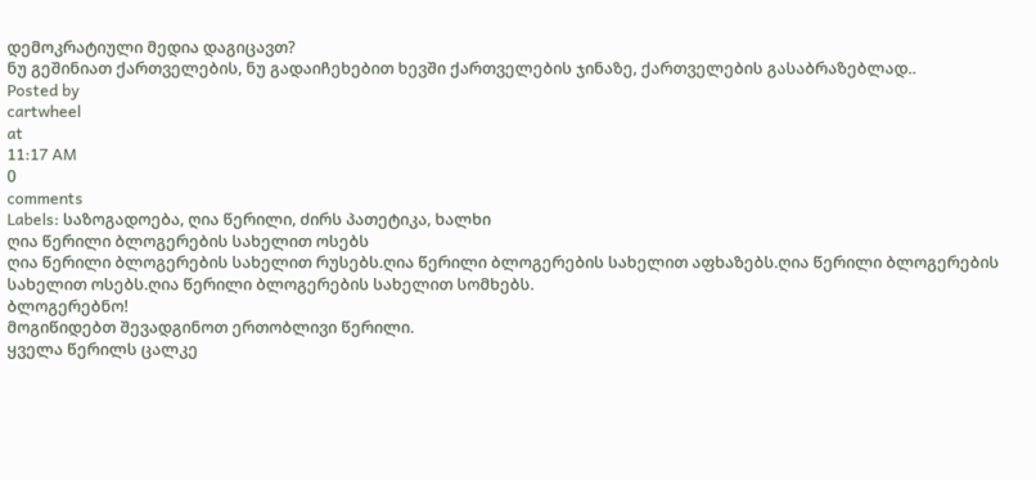დემოკრატიული მედია დაგიცავთ?
ნუ გეშინიათ ქართველების, ნუ გადაიჩეხებით ხევში ქართველების ჯინაზე, ქართველების გასაბრაზებლად..
Posted by
cartwheel
at
11:17 AM
0
comments
Labels: საზოგადოება, ღია წერილი, ძირს პათეტიკა, ხალხი
ღია წერილი ბლოგერების სახელით ოსებს
ღია წერილი ბლოგერების სახელით რუსებს.ღია წერილი ბლოგერების სახელით აფხაზებს.ღია წერილი ბლოგერების სახელით ოსებს.ღია წერილი ბლოგერების სახელით სომხებს.
ბლოგერებნო!
მოგიწიდებთ შევადგინოთ ერთობლივი წერილი.
ყველა წერილს ცალკე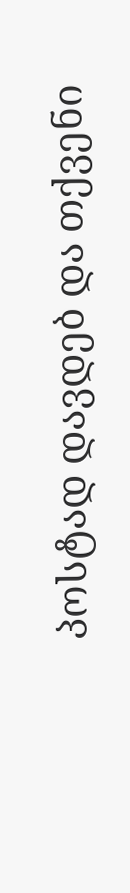პოსტად დავდებ და თქვენი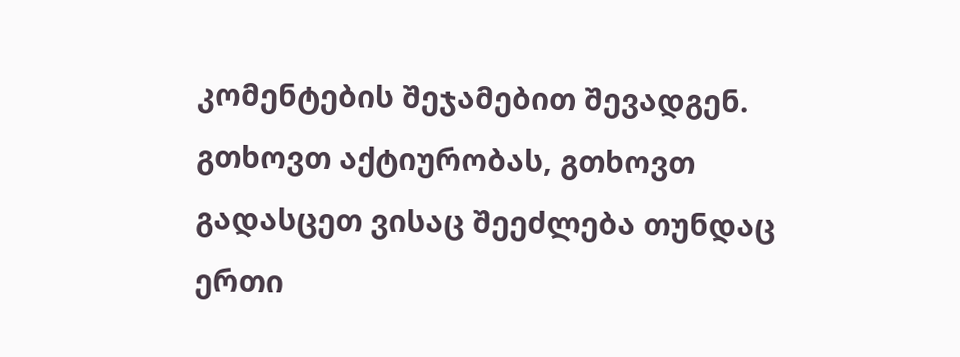კომენტების შეჯამებით შევადგენ.
გთხოვთ აქტიურობას, გთხოვთ გადასცეთ ვისაც შეეძლება თუნდაც ერთი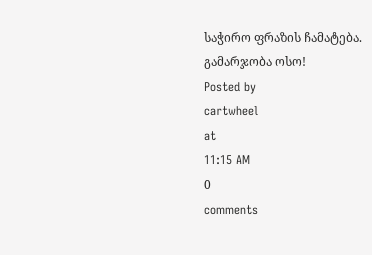საჭირო ფრაზის ჩამატება.
გამარჯობა ოსო!
Posted by
cartwheel
at
11:15 AM
0
comments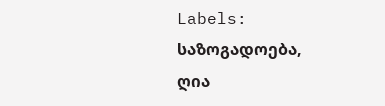Labels: საზოგადოება, ღია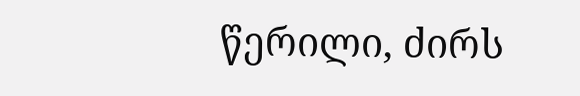წერილი, ძირს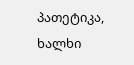პათეტიკა, ხალხი